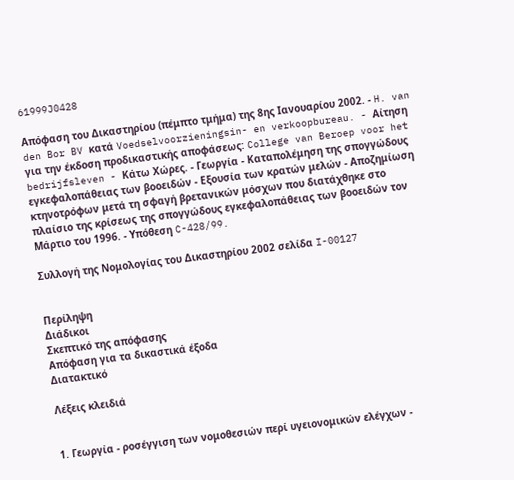61999J0428

Απόφαση του Δικαστηρίου (πέμπτο τμήμα) της 8ης Ιανουαρίου 2002. - H. van den Bor BV κατά Voedselvoorzieningsin- en verkoopbureau. - Αίτηση για την έκδοση προδικαστικής αποφάσεως: College van Beroep voor het bedrijfsleven - Κάτω Χώρες. - Γεωργία - Καταπολέμηση της σπογγώδους εγκεφαλοπάθειας των βοοειδών - Εξουσία των κρατών μελών - Αποζημίωση κτηνοτρόφων μετά τη σφαγή βρετανικών μόσχων που διατάχθηκε στο πλαίσιο της κρίσεως της σπογγώδους εγκεφαλοπάθειας των βοοειδών τον Μάρτιο του 1996. - Υπόθεση C-428/99.

Συλλογή της Νομολογίας του Δικαστηρίου 2002 σελίδα I-00127


Περίληψη
Διάδικοι
Σκεπτικό της απόφασης
Απόφαση για τα δικαστικά έξοδα
Διατακτικό

Λέξεις κλειδιά


1. Γεωργία - ροσέγγιση των νομοθεσιών περί υγειονομικών ελέγχων -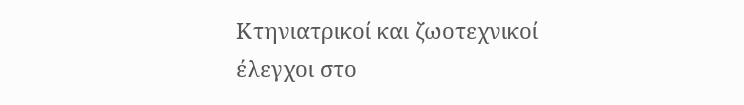Κτηνιατρικοί και ζωοτεχνικοί έλεγχοι στο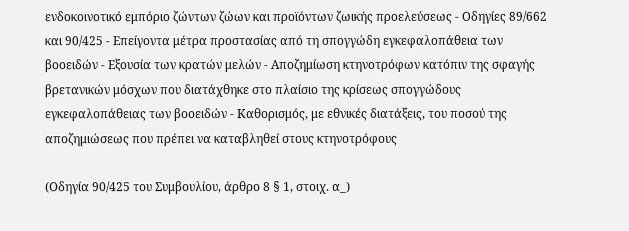ενδοκοινοτικό εμπόριο ζώντων ζώων και προϊόντων ζωικής προελεύσεως - Οδηγίες 89/662 και 90/425 - Επείγοντα μέτρα προστασίας από τη σπογγώδη εγκεφαλοπάθεια των βοοειδών - Εξουσία των κρατών μελών - Αποζημίωση κτηνοτρόφων κατόπιν της σφαγής βρετανικών μόσχων που διατάχθηκε στο πλαίσιο της κρίσεως σπογγώδους εγκεφαλοπάθειας των βοοειδών - Καθορισμός, με εθνικές διατάξεις, του ποσού της αποζημιώσεως που πρέπει να καταβληθεί στους κτηνοτρόφους

(Οδηγία 90/425 του Συμβουλίου, άρθρο 8 § 1, στοιχ. α_)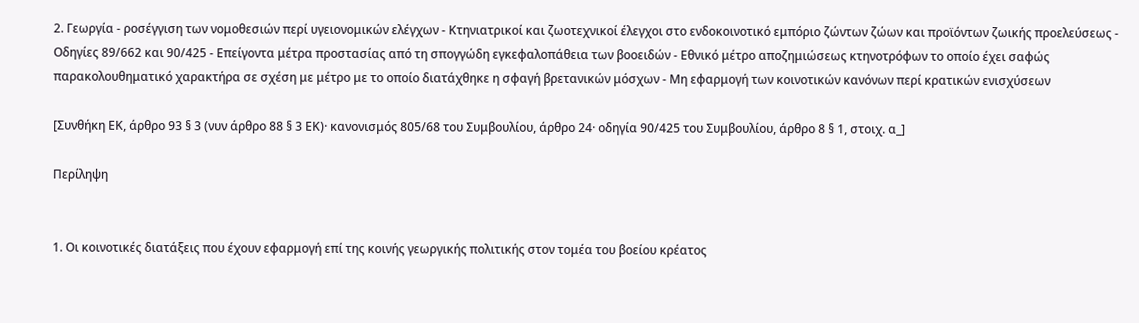2. Γεωργία - ροσέγγιση των νομοθεσιών περί υγειονομικών ελέγχων - Κτηνιατρικοί και ζωοτεχνικοί έλεγχοι στο ενδοκοινοτικό εμπόριο ζώντων ζώων και προϊόντων ζωικής προελεύσεως - Οδηγίες 89/662 και 90/425 - Επείγοντα μέτρα προστασίας από τη σπογγώδη εγκεφαλοπάθεια των βοοειδών - Εθνικό μέτρο αποζημιώσεως κτηνοτρόφων το οποίο έχει σαφώς παρακολουθηματικό χαρακτήρα σε σχέση με μέτρο με το οποίο διατάχθηκε η σφαγή βρετανικών μόσχων - Μη εφαρμογή των κοινοτικών κανόνων περί κρατικών ενισχύσεων

[Συνθήκη ΕΚ, άρθρο 93 § 3 (νυν άρθρο 88 § 3 ΕΚ)· κανονισμός 805/68 του Συμβουλίου, άρθρο 24· οδηγία 90/425 του Συμβουλίου, άρθρο 8 § 1, στοιχ. α_]

Περίληψη


1. Οι κοινοτικές διατάξεις που έχουν εφαρμογή επί της κοινής γεωργικής πολιτικής στον τομέα του βοείου κρέατος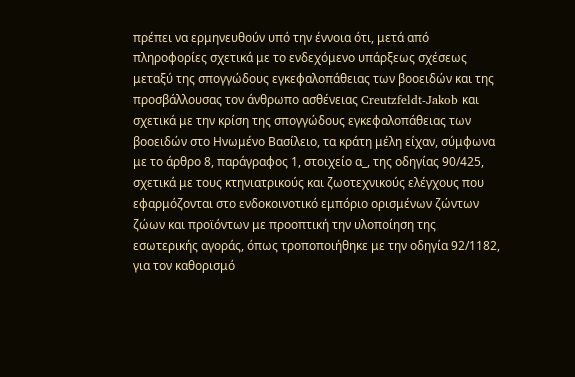πρέπει να ερμηνευθούν υπό την έννοια ότι, μετά από πληροφορίες σχετικά με το ενδεχόμενο υπάρξεως σχέσεως μεταξύ της σπογγώδους εγκεφαλοπάθειας των βοοειδών και της προσβάλλουσας τον άνθρωπο ασθένειας Creutzfeldt-Jakob και σχετικά με την κρίση της σπογγώδους εγκεφαλοπάθειας των βοοειδών στο Ηνωμένο Βασίλειο, τα κράτη μέλη είχαν, σύμφωνα με το άρθρο 8, παράγραφος 1, στοιχείο α_, της οδηγίας 90/425, σχετικά με τους κτηνιατρικούς και ζωοτεχνικούς ελέγχους που εφαρμόζονται στο ενδοκοινοτικό εμπόριο ορισμένων ζώντων ζώων και προϊόντων με προοπτική την υλοποίηση της εσωτερικής αγοράς, όπως τροποποιήθηκε με την οδηγία 92/1182, για τον καθορισμό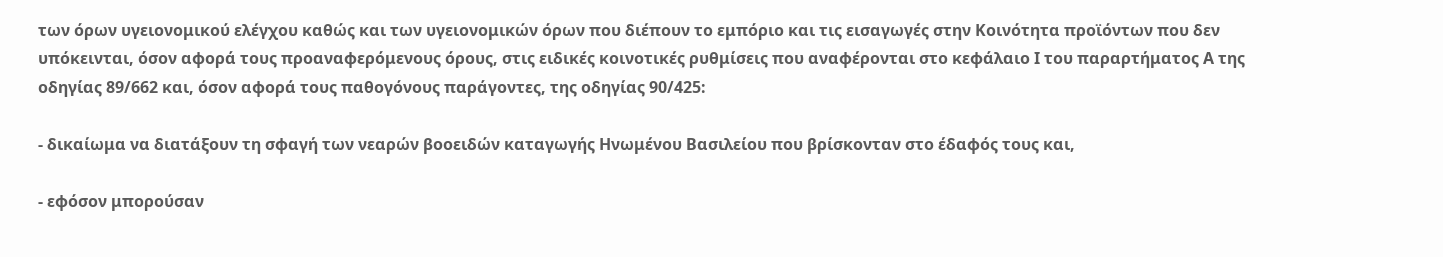των όρων υγειονομικού ελέγχου καθώς και των υγειονομικών όρων που διέπουν το εμπόριο και τις εισαγωγές στην Κοινότητα προϊόντων που δεν υπόκεινται, όσον αφορά τους προαναφερόμενους όρους, στις ειδικές κοινοτικές ρυθμίσεις που αναφέρονται στο κεφάλαιο Ι του παραρτήματος Α της οδηγίας 89/662 και, όσον αφορά τους παθογόνους παράγοντες, της οδηγίας 90/425:

- δικαίωμα να διατάξουν τη σφαγή των νεαρών βοοειδών καταγωγής Ηνωμένου Βασιλείου που βρίσκονταν στο έδαφός τους και,

- εφόσον μπορούσαν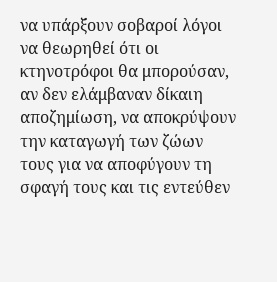να υπάρξουν σοβαροί λόγοι να θεωρηθεί ότι οι κτηνοτρόφοι θα μπορούσαν, αν δεν ελάμβαναν δίκαιη αποζημίωση, να αποκρύψουν την καταγωγή των ζώων τους για να αποφύγουν τη σφαγή τους και τις εντεύθεν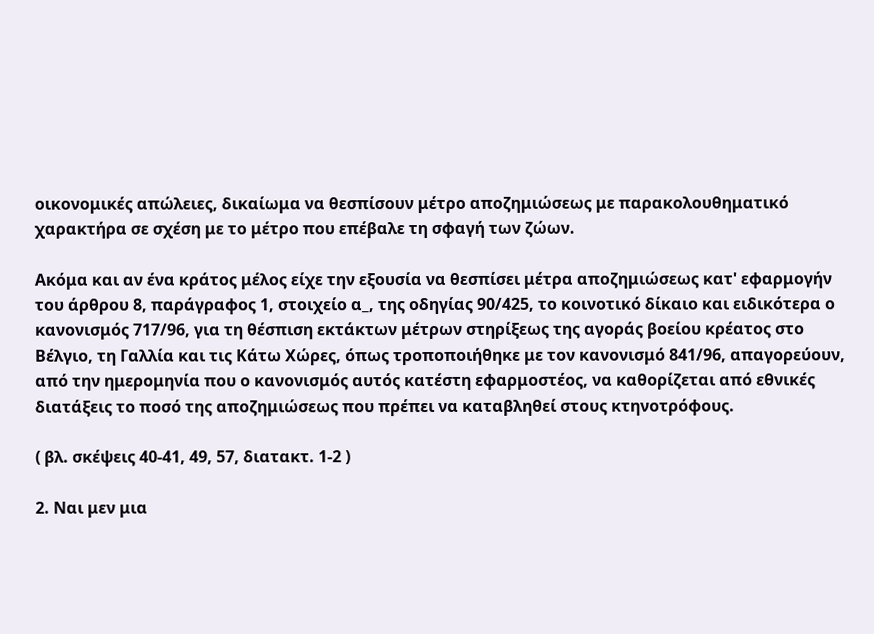οικονομικές απώλειες, δικαίωμα να θεσπίσουν μέτρο αποζημιώσεως με παρακολουθηματικό χαρακτήρα σε σχέση με το μέτρο που επέβαλε τη σφαγή των ζώων.

Ακόμα και αν ένα κράτος μέλος είχε την εξουσία να θεσπίσει μέτρα αποζημιώσεως κατ' εφαρμογήν του άρθρου 8, παράγραφος 1, στοιχείο α_, της οδηγίας 90/425, το κοινοτικό δίκαιο και ειδικότερα ο κανονισμός 717/96, για τη θέσπιση εκτάκτων μέτρων στηρίξεως της αγοράς βοείου κρέατος στο Βέλγιο, τη Γαλλία και τις Κάτω Χώρες, όπως τροποποιήθηκε με τον κανονισμό 841/96, απαγορεύουν, από την ημερομηνία που ο κανονισμός αυτός κατέστη εφαρμοστέος, να καθορίζεται από εθνικές διατάξεις το ποσό της αποζημιώσεως που πρέπει να καταβληθεί στους κτηνοτρόφους.

( βλ. σκέψεις 40-41, 49, 57, διατακτ. 1-2 )

2. Ναι μεν μια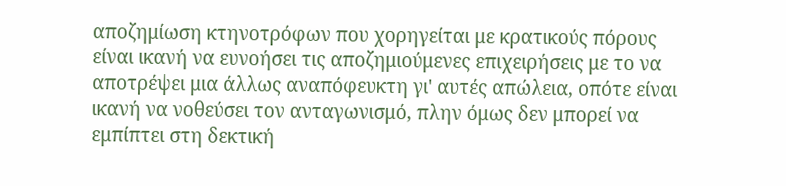αποζημίωση κτηνοτρόφων που χορηγείται με κρατικούς πόρους είναι ικανή να ευνοήσει τις αποζημιούμενες επιχειρήσεις με το να αποτρέψει μια άλλως αναπόφευκτη γι' αυτές απώλεια, οπότε είναι ικανή να νοθεύσει τον ανταγωνισμό, πλην όμως δεν μπορεί να εμπίπτει στη δεκτική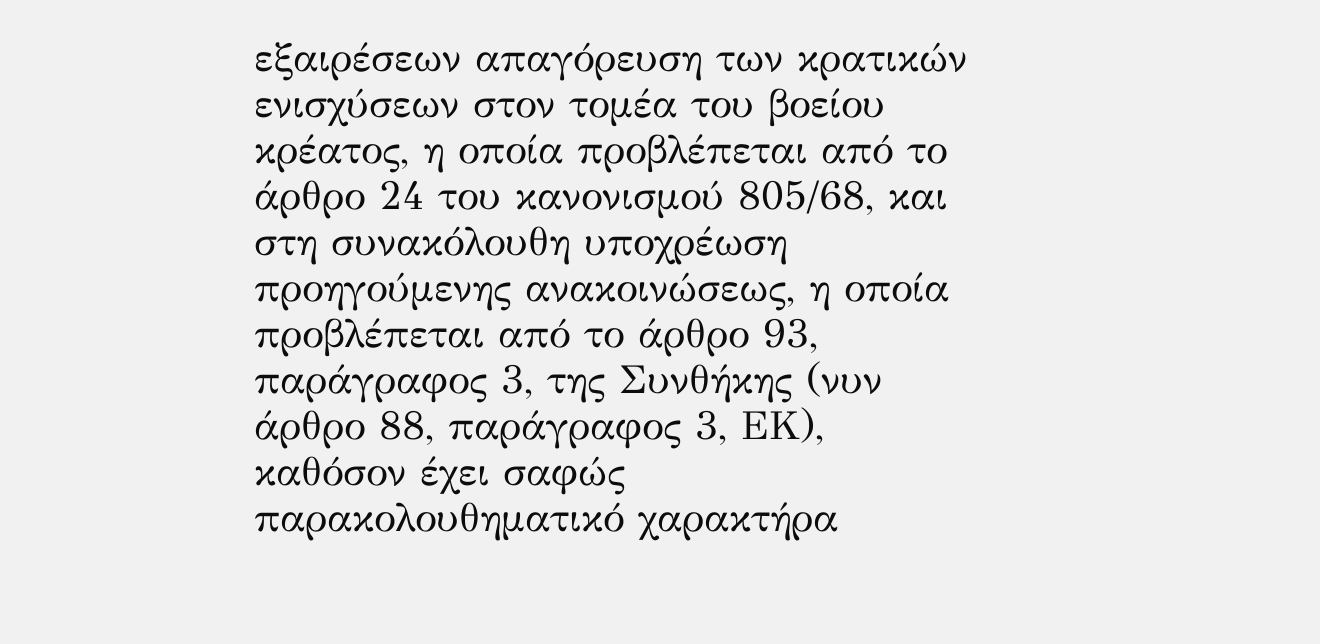εξαιρέσεων απαγόρευση των κρατικών ενισχύσεων στον τομέα του βοείου κρέατος, η οποία προβλέπεται από το άρθρο 24 του κανονισμού 805/68, και στη συνακόλουθη υποχρέωση προηγούμενης ανακοινώσεως, η οποία προβλέπεται από το άρθρο 93, παράγραφος 3, της Συνθήκης (νυν άρθρο 88, παράγραφος 3, ΕΚ), καθόσον έχει σαφώς παρακολουθηματικό χαρακτήρα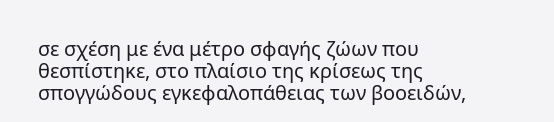σε σχέση με ένα μέτρο σφαγής ζώων που θεσπίστηκε, στο πλαίσιο της κρίσεως της σπογγώδους εγκεφαλοπάθειας των βοοειδών,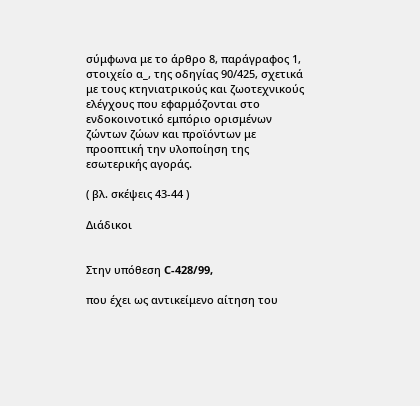σύμφωνα με το άρθρο 8, παράγραφος 1, στοιχείο α_, της οδηγίας 90/425, σχετικά με τους κτηνιατρικούς και ζωοτεχνικούς ελέγχους που εφαρμόζονται στο ενδοκοινοτικό εμπόριο ορισμένων ζώντων ζώων και προϊόντων με προοπτική την υλοποίηση της εσωτερικής αγοράς.

( βλ. σκέψεις 43-44 )

Διάδικοι


Στην υπόθεση C-428/99,

που έχει ως αντικείμενο αίτηση του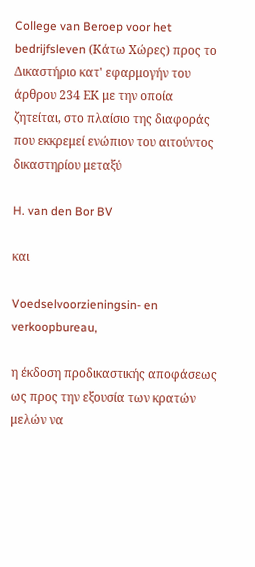College van Beroep voor het bedrijfsleven (Κάτω Χώρες) προς το Δικαστήριο κατ' εφαρμογήν του άρθρου 234 ΕΚ με την οποία ζητείται, στο πλαίσιο της διαφοράς που εκκρεμεί ενώπιον του αιτούντος δικαστηρίου μεταξύ

H. van den Bor BV

και

Voedselvoorzieningsin- en verkoopbureau,

η έκδοση προδικαστικής αποφάσεως ως προς την εξουσία των κρατών μελών να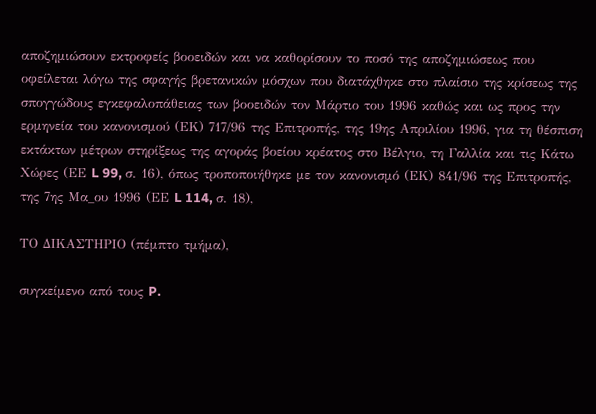αποζημιώσουν εκτροφείς βοοειδών και να καθορίσουν το ποσό της αποζημιώσεως που οφείλεται λόγω της σφαγής βρετανικών μόσχων που διατάχθηκε στο πλαίσιο της κρίσεως της σπογγώδους εγκεφαλοπάθειας των βοοειδών τον Μάρτιο του 1996 καθώς και ως προς την ερμηνεία του κανονισμού (ΕΚ) 717/96 της Επιτροπής, της 19ης Απριλίου 1996, για τη θέσπιση εκτάκτων μέτρων στηρίξεως της αγοράς βοείου κρέατος στο Βέλγιο, τη Γαλλία και τις Κάτω Χώρες (ΕΕ L 99, σ. 16), όπως τροποποιήθηκε με τον κανονισμό (ΕΚ) 841/96 της Επιτροπής, της 7ης Μα_ου 1996 (ΕΕ L 114, σ. 18),

ΤΟ ΔΙΚΑΣΤΗΡΙΟ (πέμπτο τμήμα),

συγκείμενο από τους P.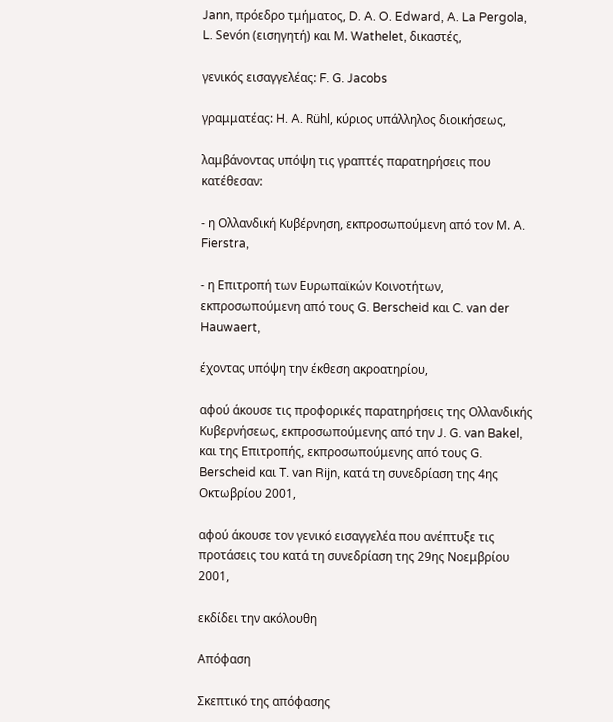Jann, πρόεδρο τμήματος, D. A. O. Edward, A. La Pergola, L. Sevón (εισηγητή) και Μ. Wathelet, δικαστές,

γενικός εισαγγελέας: F. G. Jacobs

γραμματέας: H. A. Rühl, κύριος υπάλληλος διοικήσεως,

λαμβάνοντας υπόψη τις γραπτές παρατηρήσεις που κατέθεσαν:

- η Ολλανδική Κυβέρνηση, εκπροσωπούμενη από τον Μ. A. Fierstra,

- η Επιτροπή των Ευρωπαϊκών Κοινοτήτων, εκπροσωπούμενη από τους G. Berscheid και C. van der Hauwaert,

έχοντας υπόψη την έκθεση ακροατηρίου,

αφού άκουσε τις προφορικές παρατηρήσεις της Ολλανδικής Κυβερνήσεως, εκπροσωπούμενης από την J. G. van Bakel, και της Επιτροπής, εκπροσωπούμενης από τους G. Berscheid και T. van Rijn, κατά τη συνεδρίαση της 4ης Οκτωβρίου 2001,

αφού άκουσε τον γενικό εισαγγελέα που ανέπτυξε τις προτάσεις του κατά τη συνεδρίαση της 29ης Νοεμβρίου 2001,

εκδίδει την ακόλουθη

Απόφαση

Σκεπτικό της απόφασης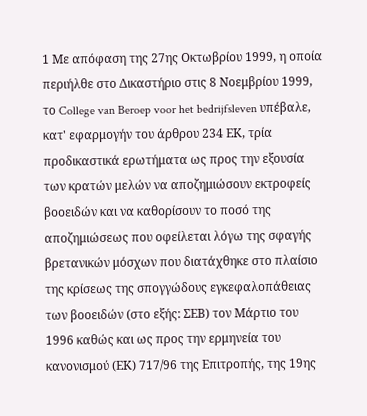1 Με απόφαση της 27ης Οκτωβρίου 1999, η οποία περιήλθε στο Δικαστήριο στις 8 Νοεμβρίου 1999, το College van Beroep voor het bedrijfsleven υπέβαλε, κατ' εφαρμογήν του άρθρου 234 ΕΚ, τρία προδικαστικά ερωτήματα ως προς την εξουσία των κρατών μελών να αποζημιώσουν εκτροφείς βοοειδών και να καθορίσουν το ποσό της αποζημιώσεως που οφείλεται λόγω της σφαγής βρετανικών μόσχων που διατάχθηκε στο πλαίσιο της κρίσεως της σπογγώδους εγκεφαλοπάθειας των βοοειδών (στο εξής: ΣΕΒ) τον Μάρτιο του 1996 καθώς και ως προς την ερμηνεία του κανονισμού (ΕΚ) 717/96 της Επιτροπής, της 19ης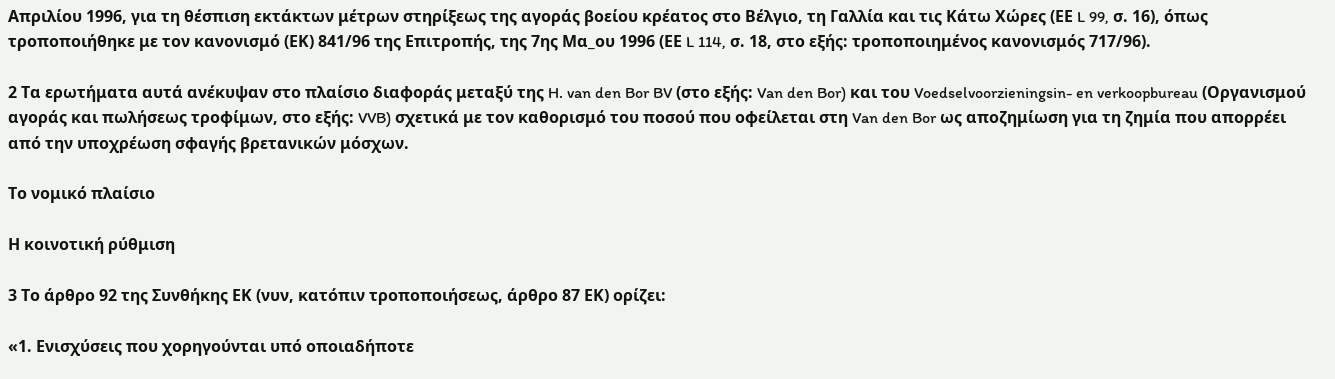Απριλίου 1996, για τη θέσπιση εκτάκτων μέτρων στηρίξεως της αγοράς βοείου κρέατος στο Βέλγιο, τη Γαλλία και τις Κάτω Χώρες (ΕΕ L 99, σ. 16), όπως τροποποιήθηκε με τον κανονισμό (ΕΚ) 841/96 της Επιτροπής, της 7ης Μα_ου 1996 (ΕΕ L 114, σ. 18, στο εξής: τροποποιημένος κανονισμός 717/96).

2 Τα ερωτήματα αυτά ανέκυψαν στο πλαίσιο διαφοράς μεταξύ της H. van den Bor BV (στο εξής: Van den Bor) και του Voedselvoorzieningsin- en verkoopbureau (Οργανισμού αγοράς και πωλήσεως τροφίμων, στο εξής: VVB) σχετικά με τον καθορισμό του ποσού που οφείλεται στη Van den Bor ως αποζημίωση για τη ζημία που απορρέει από την υποχρέωση σφαγής βρετανικών μόσχων.

Το νομικό πλαίσιο

Η κοινοτική ρύθμιση

3 Το άρθρο 92 της Συνθήκης ΕΚ (νυν, κατόπιν τροποποιήσεως, άρθρο 87 ΕΚ) ορίζει:

«1. Ενισχύσεις που χορηγούνται υπό οποιαδήποτε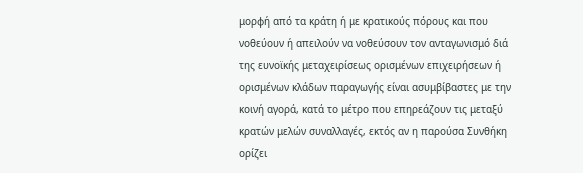μορφή από τα κράτη ή με κρατικούς πόρους και που νοθεύουν ή απειλούν να νοθεύσουν τον ανταγωνισμό διά της ευνοϊκής μεταχειρίσεως ορισμένων επιχειρήσεων ή ορισμένων κλάδων παραγωγής είναι ασυμβίβαστες με την κοινή αγορά, κατά το μέτρο που επηρεάζουν τις μεταξύ κρατών μελών συναλλαγές, εκτός αν η παρούσα Συνθήκη ορίζει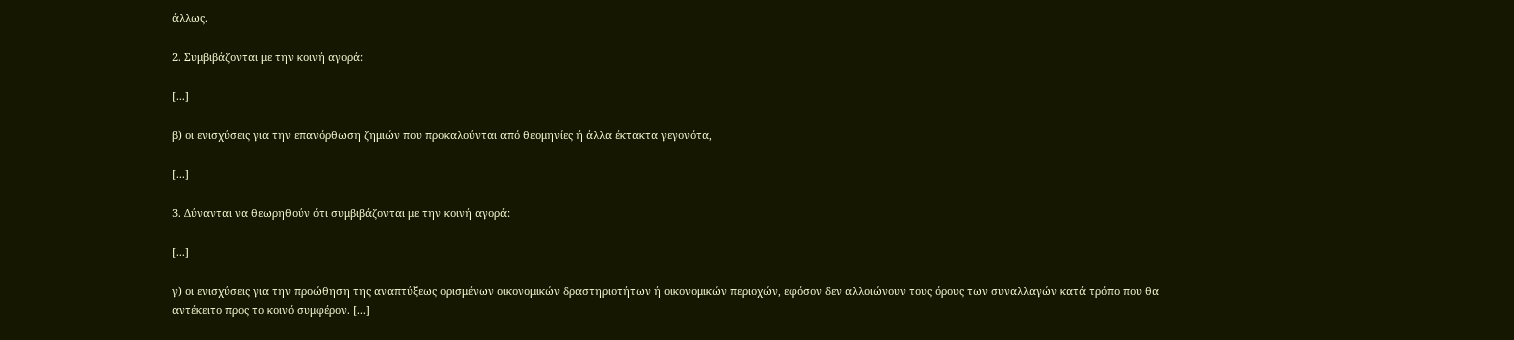άλλως.

2. Συμβιβάζονται με την κοινή αγορά:

[...]

β) οι ενισχύσεις για την επανόρθωση ζημιών που προκαλούνται από θεομηνίες ή άλλα έκτακτα γεγονότα,

[...]

3. Δύνανται να θεωρηθούν ότι συμβιβάζονται με την κοινή αγορά:

[...]

γ) οι ενισχύσεις για την προώθηση της αναπτύξεως ορισμένων οικονομικών δραστηριοτήτων ή οικονομικών περιοχών, εφόσον δεν αλλοιώνουν τους όρους των συναλλαγών κατά τρόπο που θα αντέκειτο προς το κοινό συμφέρον. [...]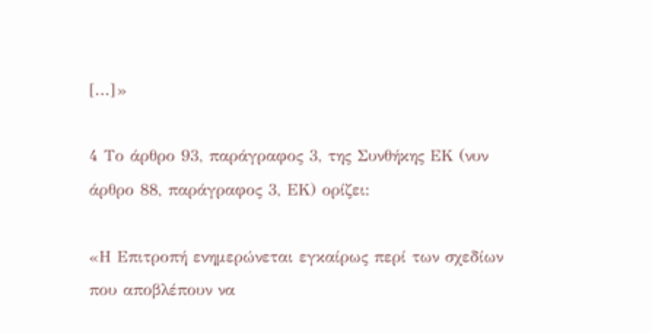[...]»

4 Το άρθρο 93, παράγραφος 3, της Συνθήκης ΕΚ (νυν άρθρο 88, παράγραφος 3, ΕΚ) ορίζει:

«Η Επιτροπή ενημερώνεται εγκαίρως περί των σχεδίων που αποβλέπουν να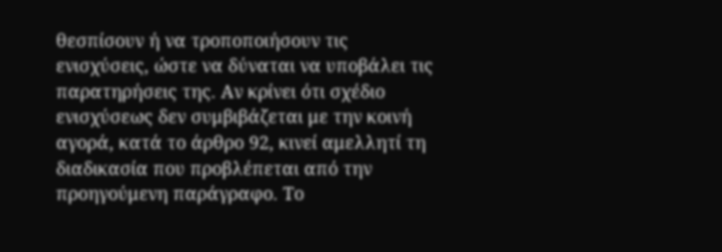θεσπίσουν ή να τροποποιήσουν τις ενισχύσεις, ώστε να δύναται να υποβάλει τις παρατηρήσεις της. Αν κρίνει ότι σχέδιο ενισχύσεως δεν συμβιβάζεται με την κοινή αγορά, κατά το άρθρο 92, κινεί αμελλητί τη διαδικασία που προβλέπεται από την προηγούμενη παράγραφο. Το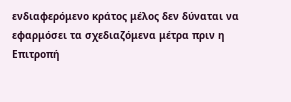ενδιαφερόμενο κράτος μέλος δεν δύναται να εφαρμόσει τα σχεδιαζόμενα μέτρα πριν η Επιτροπή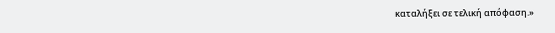καταλήξει σε τελική απόφαση.»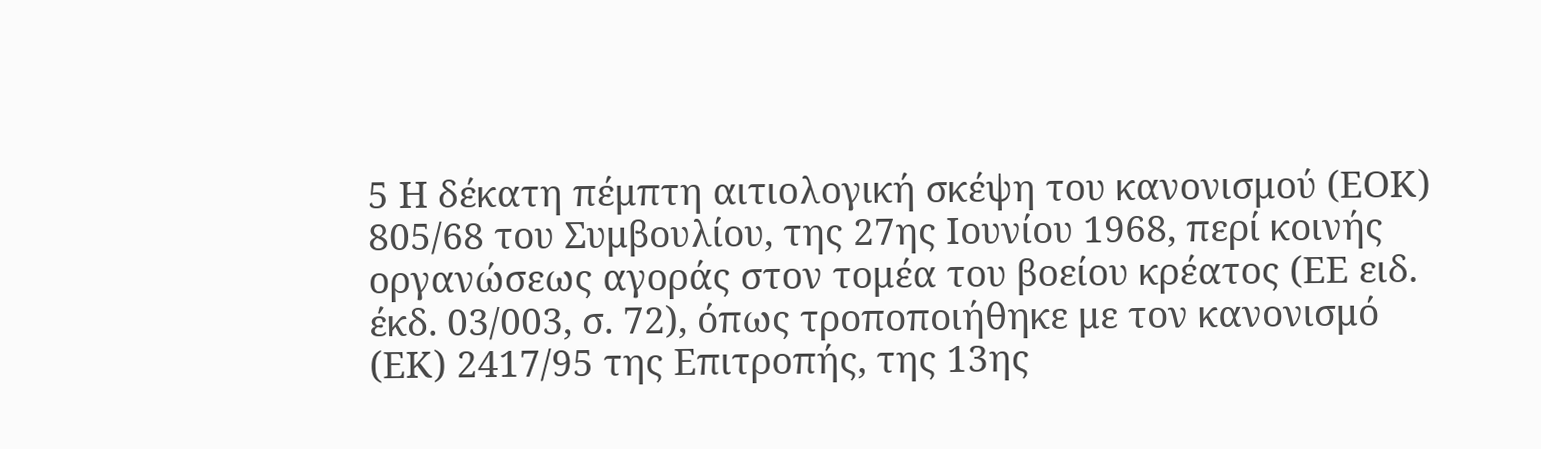5 Η δέκατη πέμπτη αιτιολογική σκέψη του κανονισμού (ΕΟΚ) 805/68 του Συμβουλίου, της 27ης Ιουνίου 1968, περί κοινής οργανώσεως αγοράς στον τομέα του βοείου κρέατος (ΕΕ ειδ. έκδ. 03/003, σ. 72), όπως τροποποιήθηκε με τον κανονισμό (ΕΚ) 2417/95 της Επιτροπής, της 13ης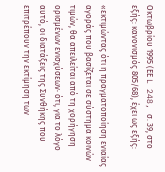Οκτωβρίου 1995 (ΕΕ L 248, σ. 39, στο εξής: κανονισμός 805/68), έχει ως εξής:

«εκτιμώντας ότι η πραγματοποίηση ενιαίας αγοράς που βασίζεται σε σύστημα κοινών τιμών, θα απειλείται από τη χορήγηση ορισμένων ενισχύσεων· ότι, για το λόγο αυτό, οι διατάξεις της Συνθήκης που επιτρέπουν την εκτίμηση των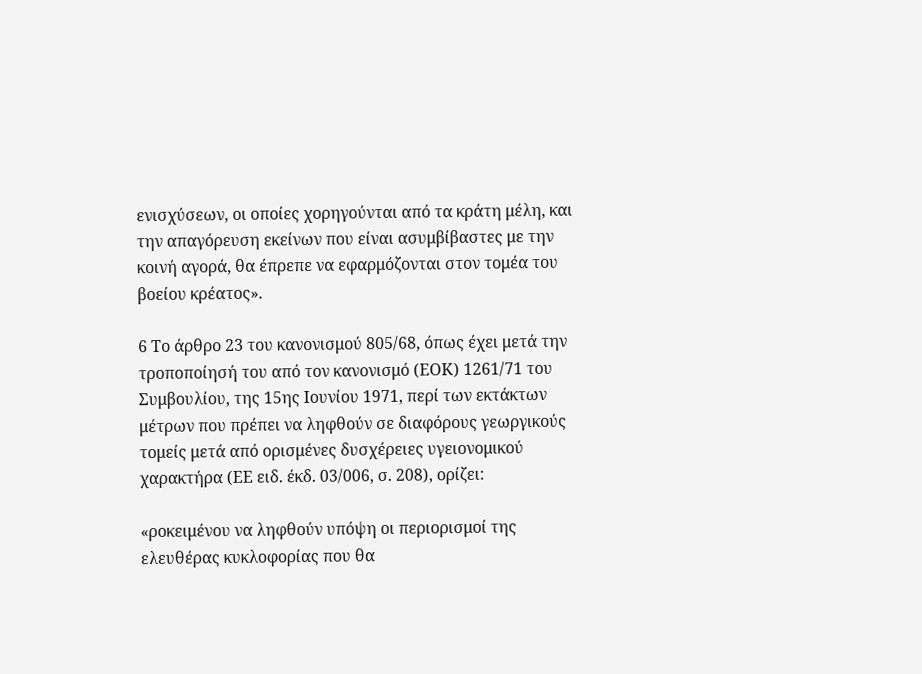ενισχύσεων, οι οποίες χορηγούνται από τα κράτη μέλη, και την απαγόρευση εκείνων που είναι ασυμβίβαστες με την κοινή αγορά, θα έπρεπε να εφαρμόζονται στον τομέα του βοείου κρέατος».

6 Το άρθρο 23 του κανονισμού 805/68, όπως έχει μετά την τροποποίησή του από τον κανονισμό (ΕΟΚ) 1261/71 του Συμβουλίου, της 15ης Ιουνίου 1971, περί των εκτάκτων μέτρων που πρέπει να ληφθούν σε διαφόρους γεωργικούς τομείς μετά από ορισμένες δυσχέρειες υγειονομικού χαρακτήρα (ΕΕ ειδ. έκδ. 03/006, σ. 208), ορίζει:

«ροκειμένου να ληφθούν υπόψη οι περιορισμοί της ελευθέρας κυκλοφορίας που θα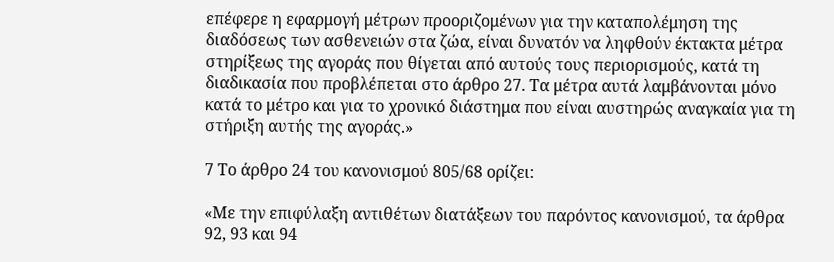επέφερε η εφαρμογή μέτρων προοριζομένων για την καταπολέμηση της διαδόσεως των ασθενειών στα ζώα, είναι δυνατόν να ληφθούν έκτακτα μέτρα στηρίξεως της αγοράς που θίγεται από αυτούς τους περιορισμούς, κατά τη διαδικασία που προβλέπεται στο άρθρο 27. Τα μέτρα αυτά λαμβάνονται μόνο κατά το μέτρο και για το χρονικό διάστημα που είναι αυστηρώς αναγκαία για τη στήριξη αυτής της αγοράς.»

7 Το άρθρο 24 του κανονισμού 805/68 ορίζει:

«Με την επιφύλαξη αντιθέτων διατάξεων του παρόντος κανονισμού, τα άρθρα 92, 93 και 94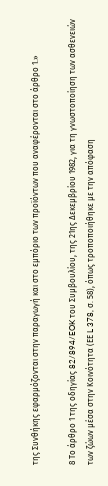της Συνθήκης εφαρμόζονται στην παραγωγή και στο εμπόριο των προϊόντων που αναφέρονται στο άρθρο 1.»

8 Το άρθρο 1 της οδηγίας 82/894/EOK του Συμβουλίου, της 21ης Δεκεμβρίου 1982, για τη γνωστοποίηση των ασθενειών των ζώων μέσα στην Κοινότητα (ΕΕ L 378, σ. 58), όπως τροποποιήθηκε με την απόφαση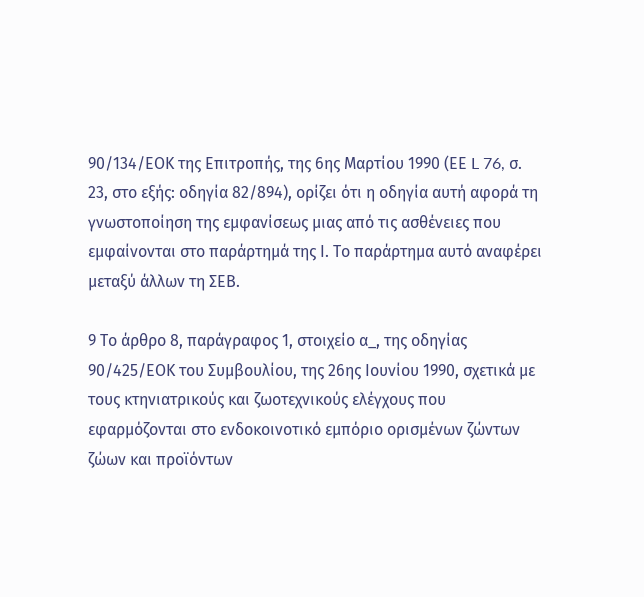90/134/ΕΟΚ της Επιτροπής, της 6ης Μαρτίου 1990 (ΕΕ L 76, σ. 23, στο εξής: οδηγία 82/894), ορίζει ότι η οδηγία αυτή αφορά τη γνωστοποίηση της εμφανίσεως μιας από τις ασθένειες που εμφαίνονται στο παράρτημά της Ι. Το παράρτημα αυτό αναφέρει μεταξύ άλλων τη ΣΕΒ.

9 Το άρθρο 8, παράγραφος 1, στοιχείο α_, της οδηγίας 90/425/ΕΟΚ του Συμβουλίου, της 26ης Ιουνίου 1990, σχετικά με τους κτηνιατρικούς και ζωοτεχνικούς ελέγχους που εφαρμόζονται στο ενδοκοινοτικό εμπόριο ορισμένων ζώντων ζώων και προϊόντων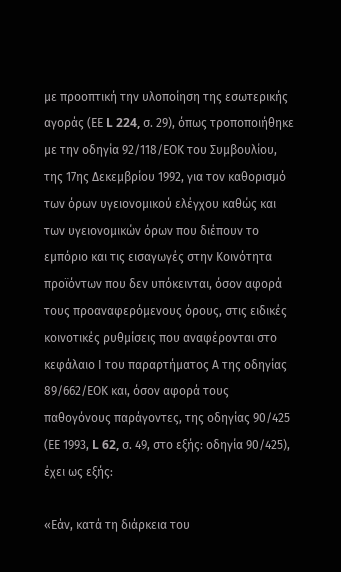με προοπτική την υλοποίηση της εσωτερικής αγοράς (ΕΕ L 224, σ. 29), όπως τροποποιήθηκε με την οδηγία 92/118/ΕΟΚ του Συμβουλίου, της 17ης Δεκεμβρίου 1992, για τον καθορισμό των όρων υγειονομικού ελέγχου καθώς και των υγειονομικών όρων που διέπουν το εμπόριο και τις εισαγωγές στην Κοινότητα προϊόντων που δεν υπόκεινται, όσον αφορά τους προαναφερόμενους όρους, στις ειδικές κοινοτικές ρυθμίσεις που αναφέρονται στο κεφάλαιο Ι του παραρτήματος Α της οδηγίας 89/662/ΕΟΚ και, όσον αφορά τους παθογόνους παράγοντες, της οδηγίας 90/425 (ΕΕ 1993, L 62, σ. 49, στο εξής: οδηγία 90/425), έχει ως εξής:

«Εάν, κατά τη διάρκεια του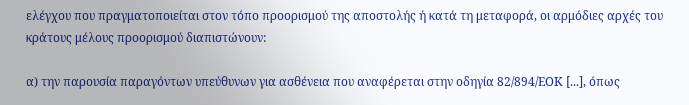ελέγχου που πραγματοποιείται στον τόπο προορισμού της αποστολής ή κατά τη μεταφορά, οι αρμόδιες αρχές του κράτους μέλους προορισμού διαπιστώνουν:

α) την παρουσία παραγόντων υπεύθυνων για ασθένεια που αναφέρεται στην οδηγία 82/894/ΕΟΚ [...], όπως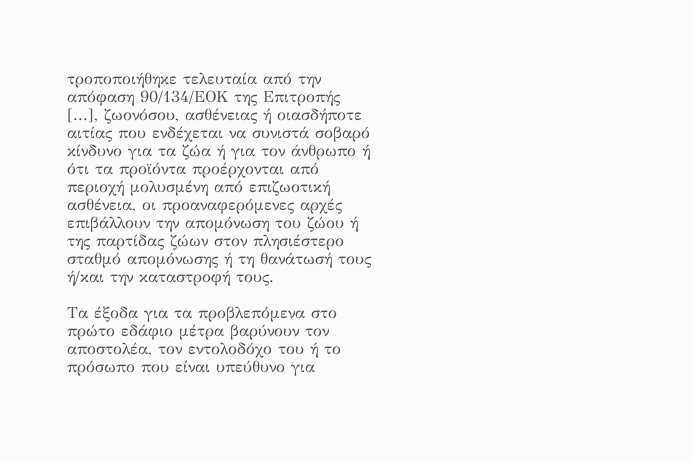τροποποιήθηκε τελευταία από την απόφαση 90/134/ΕΟΚ της Επιτροπής [...], ζωονόσου, ασθένειας ή οιασδήποτε αιτίας που ενδέχεται να συνιστά σοβαρό κίνδυνο για τα ζώα ή για τον άνθρωπο ή ότι τα προϊόντα προέρχονται από περιοχή μολυσμένη από επιζωοτική ασθένεια, οι προαναφερόμενες αρχές επιβάλλουν την απομόνωση του ζώου ή της παρτίδας ζώων στον πλησιέστερο σταθμό απομόνωσης ή τη θανάτωσή τους ή/και την καταστροφή τους.

Τα έξοδα για τα προβλεπόμενα στο πρώτο εδάφιο μέτρα βαρύνουν τον αποστολέα, τον εντολοδόχο του ή το πρόσωπο που είναι υπεύθυνο για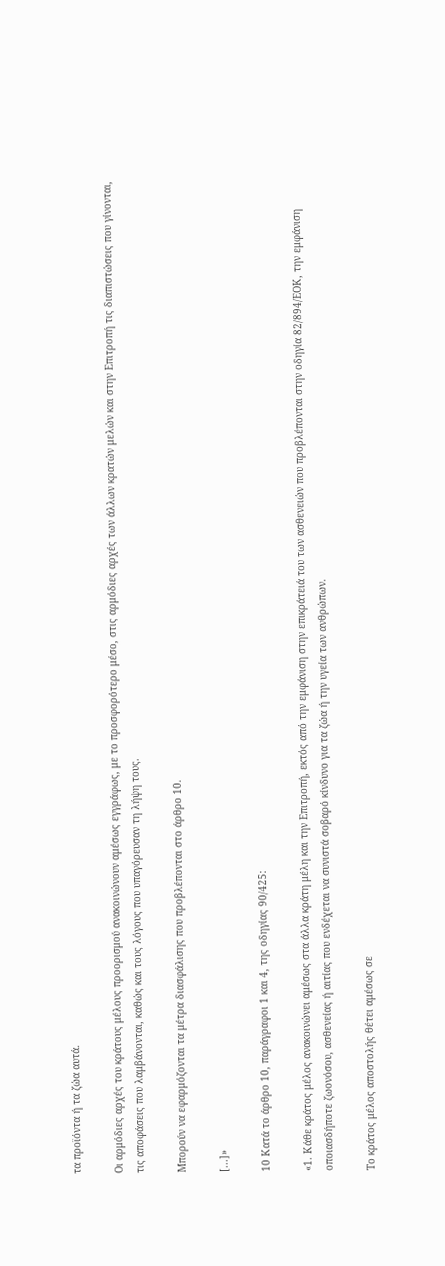τα προϊόντα ή τα ζώα αυτά.

Οι αρμόδιες αρχές του κράτους μέλους προορισμού ανακοινώνουν αμέσως εγγράφως, με το προσφορότερο μέσο, στις αρμόδιες αρχές των άλλων κρατών μελών και στην Επιτροπή τις διαπιστώσεις που γίνονται, τις αποφάσεις που λαμβάνονται, καθώς και τους λόγους που υπαγόρευσαν τη λήψη τους.

Μπορούν να εφαρμόζονται τα μέτρα διασφάλισης που προβλέπονται στο άρθρο 10.

[...]»

10 Κατά το άρθρο 10, παράγραφοι 1 και 4, της οδηγίας 90/425:

«1. Κάθε κράτος μέλος ανακοινώνει αμέσως στα άλλα κράτη μέλη και την Επιτροπή, εκτός από την εμφάνιση στην επικράτειά του των ασθενειών που προβλέπονται στην οδηγία 82/894/ΕΟΚ, την εμφάνιση οποιασδήποτε ζωονόσου, ασθενείας ή αιτίας που ενδέχεται να συνιστά σοβαρό κίνδυνο για τα ζώα ή την υγεία των ανθρώπων.

Το κράτος μέλος αποστολής θέτει αμέσως σε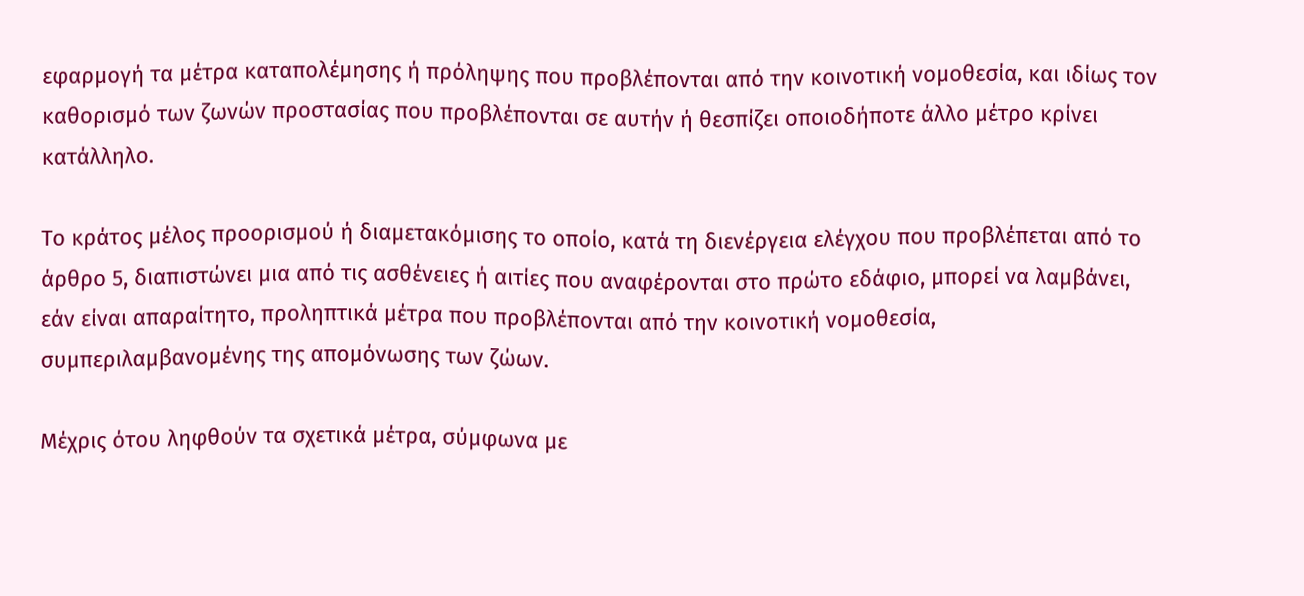εφαρμογή τα μέτρα καταπολέμησης ή πρόληψης που προβλέπονται από την κοινοτική νομοθεσία, και ιδίως τον καθορισμό των ζωνών προστασίας που προβλέπονται σε αυτήν ή θεσπίζει οποιοδήποτε άλλο μέτρο κρίνει κατάλληλο.

Το κράτος μέλος προορισμού ή διαμετακόμισης το οποίο, κατά τη διενέργεια ελέγχου που προβλέπεται από το άρθρο 5, διαπιστώνει μια από τις ασθένειες ή αιτίες που αναφέρονται στο πρώτο εδάφιο, μπορεί να λαμβάνει, εάν είναι απαραίτητο, προληπτικά μέτρα που προβλέπονται από την κοινοτική νομοθεσία, συμπεριλαμβανομένης της απομόνωσης των ζώων.

Μέχρις ότου ληφθούν τα σχετικά μέτρα, σύμφωνα με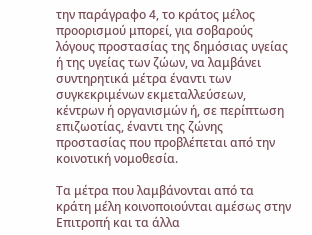την παράγραφο 4, το κράτος μέλος προορισμού μπορεί, για σοβαρούς λόγους προστασίας της δημόσιας υγείας ή της υγείας των ζώων, να λαμβάνει συντηρητικά μέτρα έναντι των συγκεκριμένων εκμεταλλεύσεων, κέντρων ή οργανισμών ή, σε περίπτωση επιζωοτίας, έναντι της ζώνης προστασίας που προβλέπεται από την κοινοτική νομοθεσία.

Τα μέτρα που λαμβάνονται από τα κράτη μέλη κοινοποιούνται αμέσως στην Επιτροπή και τα άλλα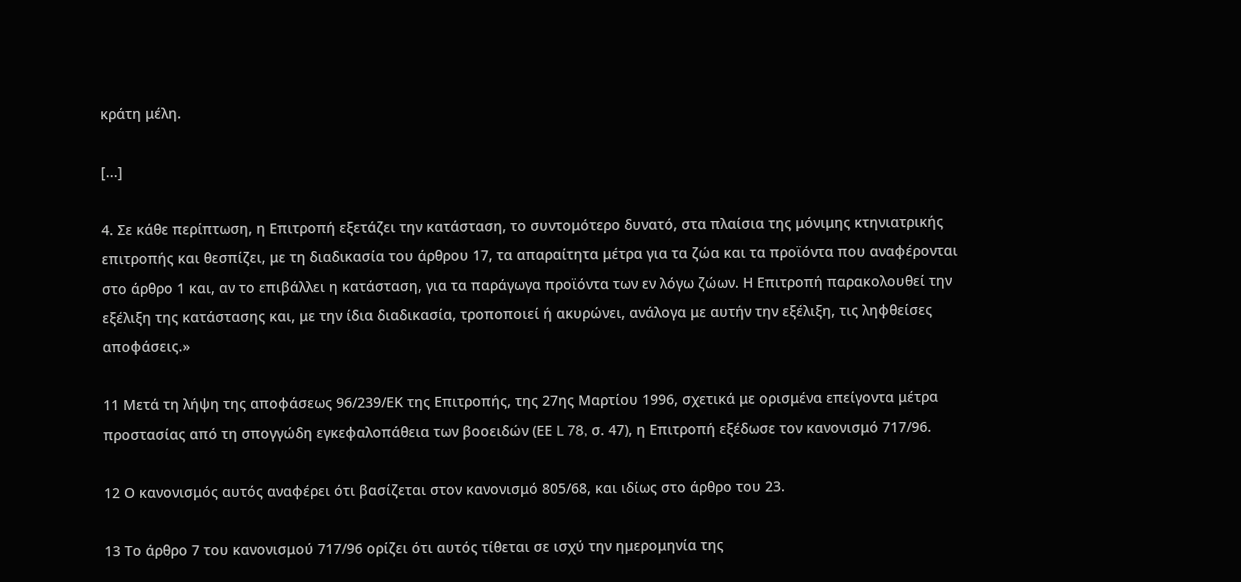κράτη μέλη.

[...]

4. Σε κάθε περίπτωση, η Επιτροπή εξετάζει την κατάσταση, το συντομότερο δυνατό, στα πλαίσια της μόνιμης κτηνιατρικής επιτροπής και θεσπίζει, με τη διαδικασία του άρθρου 17, τα απαραίτητα μέτρα για τα ζώα και τα προϊόντα που αναφέρονται στο άρθρο 1 και, αν το επιβάλλει η κατάσταση, για τα παράγωγα προϊόντα των εν λόγω ζώων. Η Επιτροπή παρακολουθεί την εξέλιξη της κατάστασης και, με την ίδια διαδικασία, τροποποιεί ή ακυρώνει, ανάλογα με αυτήν την εξέλιξη, τις ληφθείσες αποφάσεις.»

11 Μετά τη λήψη της αποφάσεως 96/239/ΕΚ της Επιτροπής, της 27ης Μαρτίου 1996, σχετικά με ορισμένα επείγοντα μέτρα προστασίας από τη σπογγώδη εγκεφαλοπάθεια των βοοειδών (ΕΕ L 78, σ. 47), η Επιτροπή εξέδωσε τον κανονισμό 717/96.

12 Ο κανονισμός αυτός αναφέρει ότι βασίζεται στον κανονισμό 805/68, και ιδίως στο άρθρο του 23.

13 Το άρθρο 7 του κανονισμού 717/96 ορίζει ότι αυτός τίθεται σε ισχύ την ημερομηνία της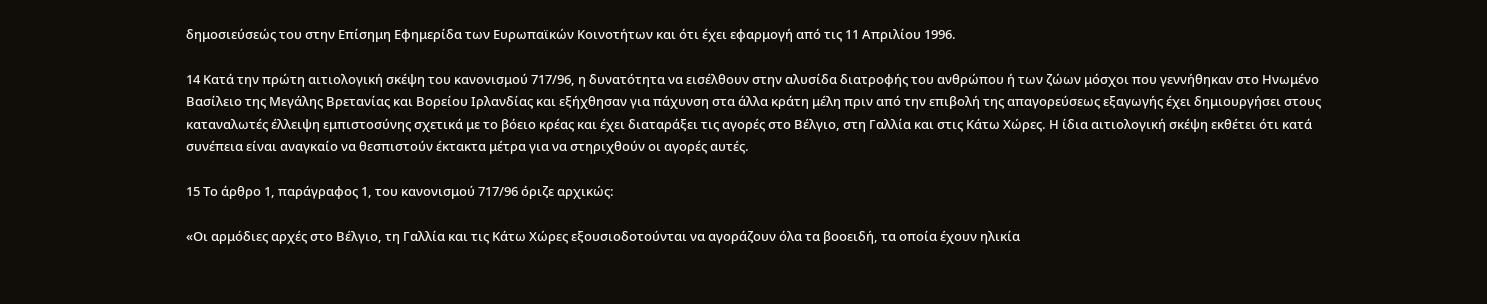δημοσιεύσεώς του στην Επίσημη Εφημερίδα των Ευρωπαϊκών Κοινοτήτων και ότι έχει εφαρμογή από τις 11 Απριλίου 1996.

14 Κατά την πρώτη αιτιολογική σκέψη του κανονισμού 717/96, η δυνατότητα να εισέλθουν στην αλυσίδα διατροφής του ανθρώπου ή των ζώων μόσχοι που γεννήθηκαν στο Ηνωμένο Βασίλειο της Μεγάλης Βρετανίας και Βορείου Ιρλανδίας και εξήχθησαν για πάχυνση στα άλλα κράτη μέλη πριν από την επιβολή της απαγορεύσεως εξαγωγής έχει δημιουργήσει στους καταναλωτές έλλειψη εμπιστοσύνης σχετικά με το βόειο κρέας και έχει διαταράξει τις αγορές στο Βέλγιο, στη Γαλλία και στις Κάτω Χώρες. Η ίδια αιτιολογική σκέψη εκθέτει ότι κατά συνέπεια είναι αναγκαίο να θεσπιστούν έκτακτα μέτρα για να στηριχθούν οι αγορές αυτές.

15 Το άρθρο 1, παράγραφος 1, του κανονισμού 717/96 όριζε αρχικώς:

«Οι αρμόδιες αρχές στο Βέλγιο, τη Γαλλία και τις Κάτω Χώρες εξουσιοδοτούνται να αγοράζουν όλα τα βοοειδή, τα οποία έχουν ηλικία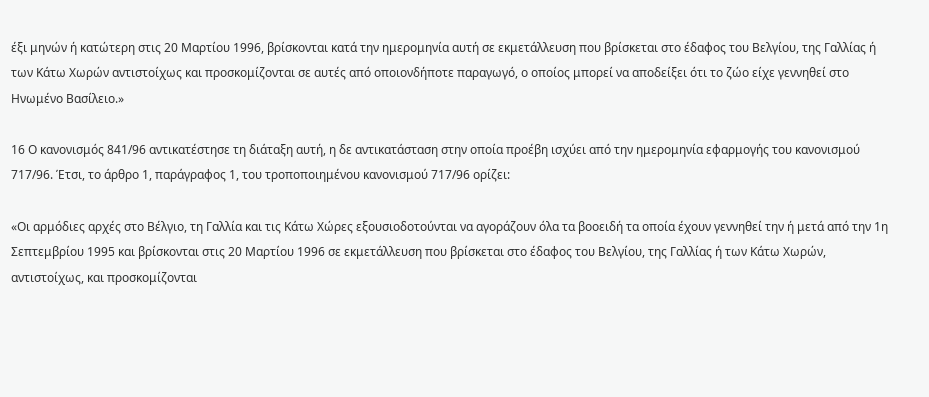έξι μηνών ή κατώτερη στις 20 Μαρτίου 1996, βρίσκονται κατά την ημερομηνία αυτή σε εκμετάλλευση που βρίσκεται στο έδαφος του Βελγίου, της Γαλλίας ή των Κάτω Χωρών αντιστοίχως και προσκομίζονται σε αυτές από οποιονδήποτε παραγωγό, ο οποίος μπορεί να αποδείξει ότι το ζώο είχε γεννηθεί στο Ηνωμένο Βασίλειο.»

16 Ο κανονισμός 841/96 αντικατέστησε τη διάταξη αυτή, η δε αντικατάσταση στην οποία προέβη ισχύει από την ημερομηνία εφαρμογής του κανονισμού 717/96. Έτσι, το άρθρο 1, παράγραφος 1, του τροποποιημένου κανονισμού 717/96 ορίζει:

«Οι αρμόδιες αρχές στο Βέλγιο, τη Γαλλία και τις Κάτω Χώρες εξουσιοδοτούνται να αγοράζουν όλα τα βοοειδή τα οποία έχουν γεννηθεί την ή μετά από την 1η Σεπτεμβρίου 1995 και βρίσκονται στις 20 Μαρτίου 1996 σε εκμετάλλευση που βρίσκεται στο έδαφος του Βελγίου, της Γαλλίας ή των Κάτω Χωρών, αντιστοίχως, και προσκομίζονται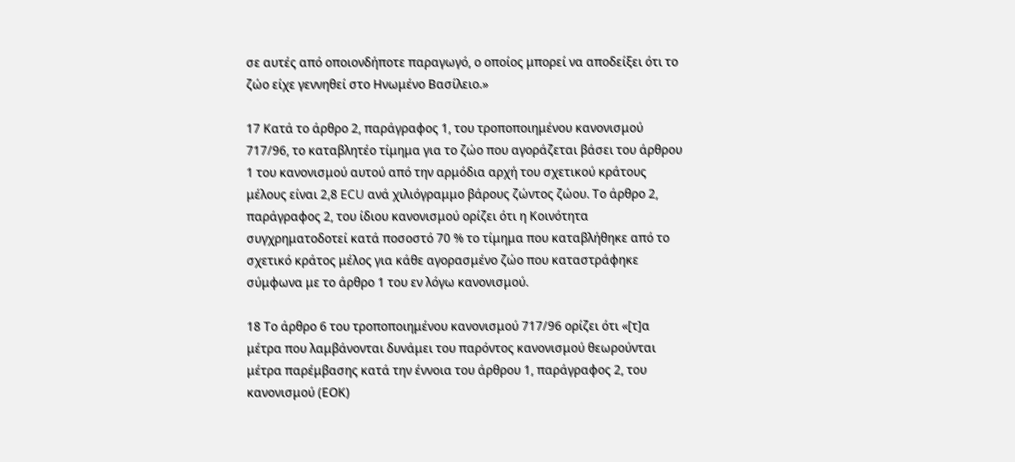σε αυτές από οποιονδήποτε παραγωγό, ο οποίος μπορεί να αποδείξει ότι το ζώο είχε γεννηθεί στο Ηνωμένο Βασίλειο.»

17 Κατά το άρθρο 2, παράγραφος 1, του τροποποιημένου κανονισμού 717/96, το καταβλητέο τίμημα για το ζώο που αγοράζεται βάσει του άρθρου 1 του κανονισμού αυτού από την αρμόδια αρχή του σχετικού κράτους μέλους είναι 2,8 ECU ανά χιλιόγραμμο βάρους ζώντος ζώου. Το άρθρο 2, παράγραφος 2, του ίδιου κανονισμού ορίζει ότι η Κοινότητα συγχρηματοδοτεί κατά ποσοστό 70 % το τίμημα που καταβλήθηκε από το σχετικό κράτος μέλος για κάθε αγορασμένο ζώο που καταστράφηκε σύμφωνα με το άρθρο 1 του εν λόγω κανονισμού.

18 Το άρθρο 6 του τροποποιημένου κανονισμού 717/96 ορίζει ότι «[τ]α μέτρα που λαμβάνονται δυνάμει του παρόντος κανονισμού θεωρούνται μέτρα παρέμβασης κατά την έννοια του άρθρου 1, παράγραφος 2, του κανονισμού (ΕΟΚ)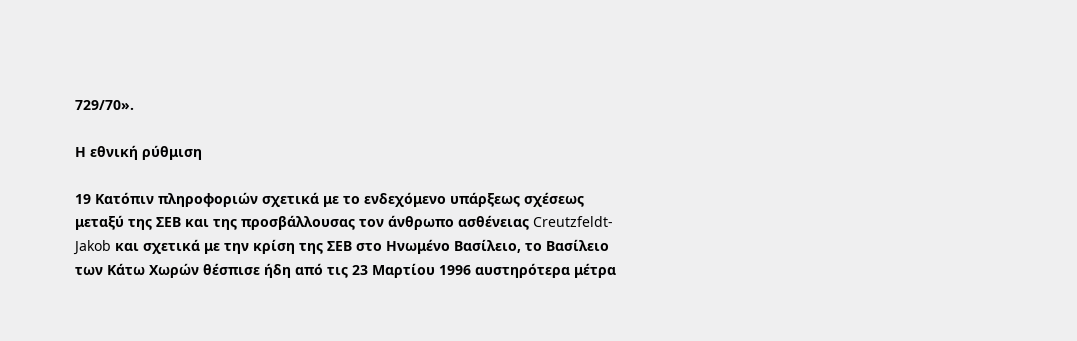729/70».

Η εθνική ρύθμιση

19 Κατόπιν πληροφοριών σχετικά με το ενδεχόμενο υπάρξεως σχέσεως μεταξύ της ΣΕΒ και της προσβάλλουσας τον άνθρωπο ασθένειας Creutzfeldt-Jakob και σχετικά με την κρίση της ΣΕΒ στο Ηνωμένο Βασίλειο, το Βασίλειο των Κάτω Χωρών θέσπισε ήδη από τις 23 Μαρτίου 1996 αυστηρότερα μέτρα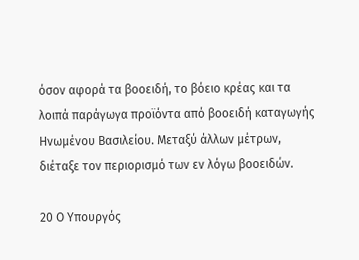όσον αφορά τα βοοειδή, το βόειο κρέας και τα λοιπά παράγωγα προϊόντα από βοοειδή καταγωγής Ηνωμένου Βασιλείου. Μεταξύ άλλων μέτρων, διέταξε τον περιορισμό των εν λόγω βοοειδών.

20 Ο Υπουργός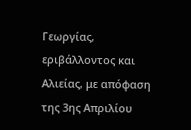Γεωργίας, εριβάλλοντος και Αλιείας, με απόφαση της 3ης Απριλίου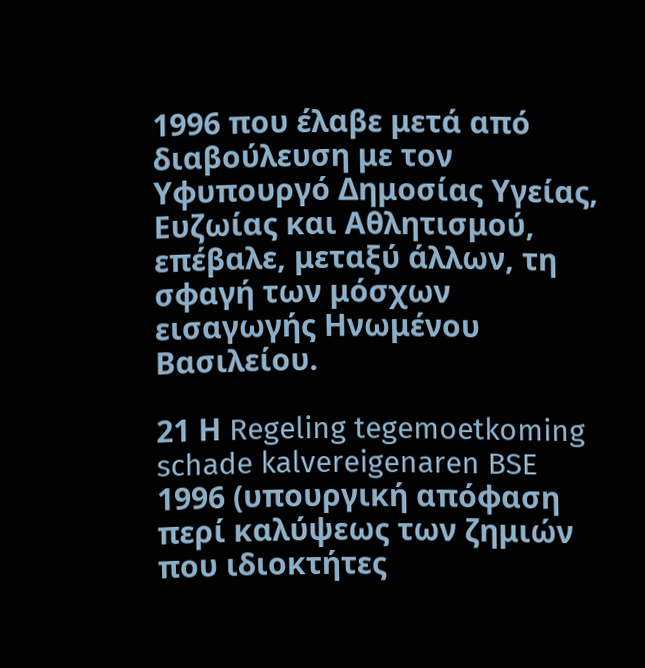1996 που έλαβε μετά από διαβούλευση με τον Υφυπουργό Δημοσίας Υγείας, Ευζωίας και Αθλητισμού, επέβαλε, μεταξύ άλλων, τη σφαγή των μόσχων εισαγωγής Ηνωμένου Βασιλείου.

21 Η Regeling tegemoetkoming schade kalvereigenaren BSE 1996 (υπουργική απόφαση περί καλύψεως των ζημιών που ιδιοκτήτες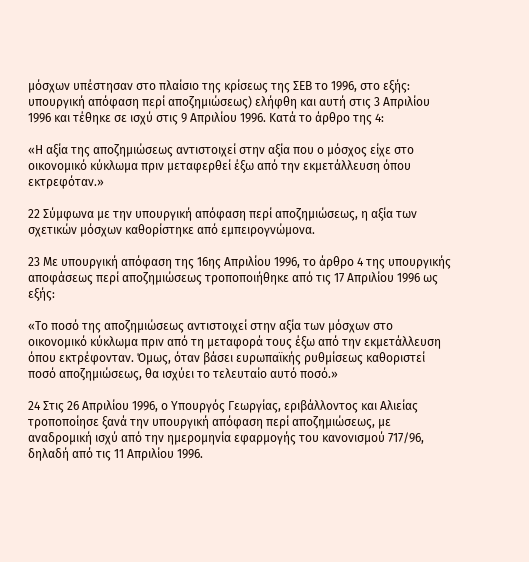μόσχων υπέστησαν στο πλαίσιο της κρίσεως της ΣΕΒ το 1996, στο εξής: υπουργική απόφαση περί αποζημιώσεως) ελήφθη και αυτή στις 3 Απριλίου 1996 και τέθηκε σε ισχύ στις 9 Απριλίου 1996. Κατά το άρθρο της 4:

«Η αξία της αποζημιώσεως αντιστοιχεί στην αξία που ο μόσχος είχε στο οικονομικό κύκλωμα πριν μεταφερθεί έξω από την εκμετάλλευση όπου εκτρεφόταν.»

22 Σύμφωνα με την υπουργική απόφαση περί αποζημιώσεως, η αξία των σχετικών μόσχων καθορίστηκε από εμπειρογνώμονα.

23 Με υπουργική απόφαση της 16ης Απριλίου 1996, το άρθρο 4 της υπουργικής αποφάσεως περί αποζημιώσεως τροποποιήθηκε από τις 17 Απριλίου 1996 ως εξής:

«Το ποσό της αποζημιώσεως αντιστοιχεί στην αξία των μόσχων στο οικονομικό κύκλωμα πριν από τη μεταφορά τους έξω από την εκμετάλλευση όπου εκτρέφονταν. Όμως, όταν βάσει ευρωπαϊκής ρυθμίσεως καθοριστεί ποσό αποζημιώσεως, θα ισχύει το τελευταίο αυτό ποσό.»

24 Στις 26 Απριλίου 1996, ο Υπουργός Γεωργίας, εριβάλλοντος και Αλιείας τροποποίησε ξανά την υπουργική απόφαση περί αποζημιώσεως, με αναδρομική ισχύ από την ημερομηνία εφαρμογής του κανονισμού 717/96, δηλαδή από τις 11 Απριλίου 1996.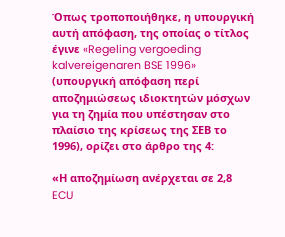Όπως τροποποιήθηκε, η υπουργική αυτή απόφαση, της οποίας ο τίτλος έγινε «Regeling vergoeding kalvereigenaren BSE 1996» (υπουργική απόφαση περί αποζημιώσεως ιδιοκτητών μόσχων για τη ζημία που υπέστησαν στο πλαίσιο της κρίσεως της ΣΕΒ το 1996), ορίζει στο άρθρο της 4:

«Η αποζημίωση ανέρχεται σε 2,8 ECU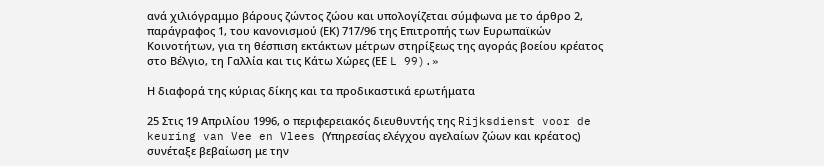ανά χιλιόγραμμο βάρους ζώντος ζώου και υπολογίζεται σύμφωνα με το άρθρο 2, παράγραφος 1, του κανονισμού (ΕΚ) 717/96 της Επιτροπής των Ευρωπαϊκών Κοινοτήτων, για τη θέσπιση εκτάκτων μέτρων στηρίξεως της αγοράς βοείου κρέατος στο Βέλγιο, τη Γαλλία και τις Κάτω Χώρες (ΕΕ L 99).»

Η διαφορά της κύριας δίκης και τα προδικαστικά ερωτήματα

25 Στις 19 Απριλίου 1996, ο περιφερειακός διευθυντής της Rijksdienst voor de keuring van Vee en Vlees (Υπηρεσίας ελέγχου αγελαίων ζώων και κρέατος) συνέταξε βεβαίωση με την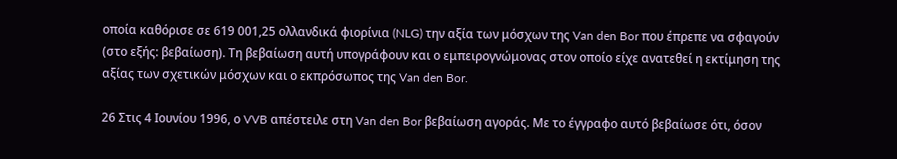οποία καθόρισε σε 619 001,25 ολλανδικά φιορίνια (NLG) την αξία των μόσχων της Van den Bor που έπρεπε να σφαγούν (στο εξής: βεβαίωση). Τη βεβαίωση αυτή υπογράφουν και ο εμπειρογνώμονας στον οποίο είχε ανατεθεί η εκτίμηση της αξίας των σχετικών μόσχων και ο εκπρόσωπος της Van den Bor.

26 Στις 4 Ιουνίου 1996, ο VVB απέστειλε στη Van den Bor βεβαίωση αγοράς. Με το έγγραφο αυτό βεβαίωσε ότι, όσον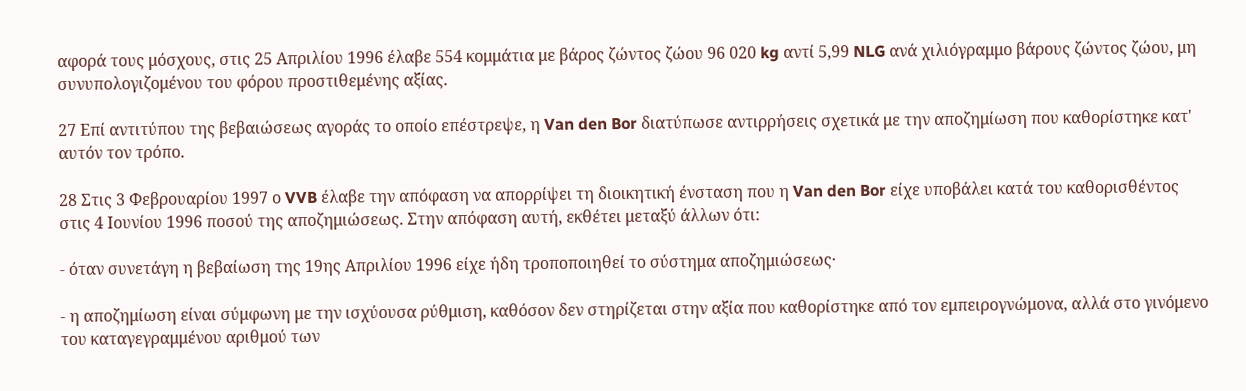αφορά τους μόσχους, στις 25 Απριλίου 1996 έλαβε 554 κομμάτια με βάρος ζώντος ζώου 96 020 kg αντί 5,99 NLG ανά χιλιόγραμμο βάρους ζώντος ζώου, μη συνυπολογιζομένου του φόρου προστιθεμένης αξίας.

27 Επί αντιτύπου της βεβαιώσεως αγοράς το οποίο επέστρεψε, η Van den Bor διατύπωσε αντιρρήσεις σχετικά με την αποζημίωση που καθορίστηκε κατ' αυτόν τον τρόπο.

28 Στις 3 Φεβρουαρίου 1997 ο VVB έλαβε την απόφαση να απορρίψει τη διοικητική ένσταση που η Van den Bor είχε υποβάλει κατά του καθορισθέντος στις 4 Ιουνίου 1996 ποσού της αποζημιώσεως. Στην απόφαση αυτή, εκθέτει μεταξύ άλλων ότι:

- όταν συνετάγη η βεβαίωση της 19ης Απριλίου 1996 είχε ήδη τροποποιηθεί το σύστημα αποζημιώσεως·

- η αποζημίωση είναι σύμφωνη με την ισχύουσα ρύθμιση, καθόσον δεν στηρίζεται στην αξία που καθορίστηκε από τον εμπειρογνώμονα, αλλά στο γινόμενο του καταγεγραμμένου αριθμού των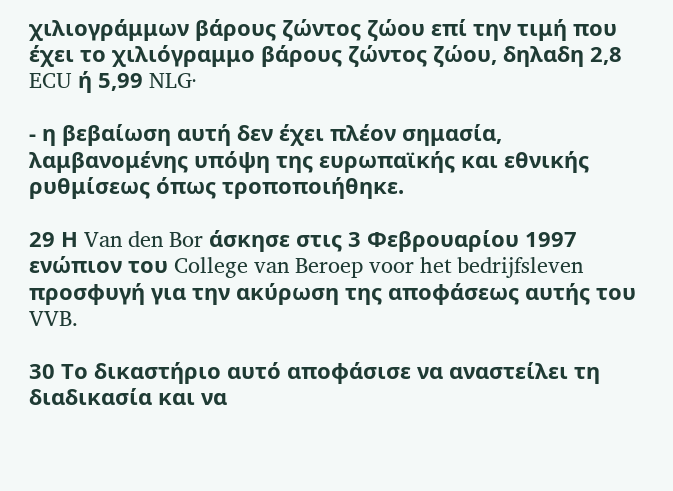χιλιογράμμων βάρους ζώντος ζώου επί την τιμή που έχει το χιλιόγραμμο βάρους ζώντος ζώου, δηλαδη 2,8 ECU ή 5,99 NLG·

- η βεβαίωση αυτή δεν έχει πλέον σημασία, λαμβανομένης υπόψη της ευρωπαϊκής και εθνικής ρυθμίσεως όπως τροποποιήθηκε.

29 Η Van den Bor άσκησε στις 3 Φεβρουαρίου 1997 ενώπιον του College van Beroep voor het bedrijfsleven προσφυγή για την ακύρωση της αποφάσεως αυτής του VVB.

30 Το δικαστήριο αυτό αποφάσισε να αναστείλει τη διαδικασία και να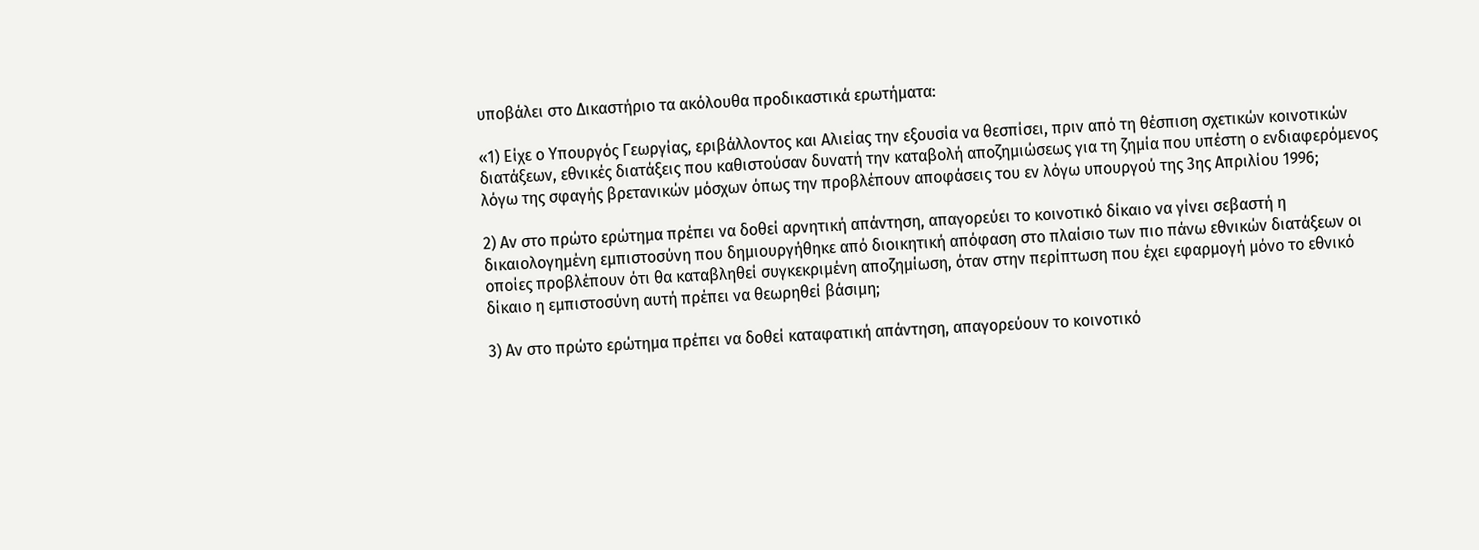υποβάλει στο Δικαστήριο τα ακόλουθα προδικαστικά ερωτήματα:

«1) Είχε ο Υπουργός Γεωργίας, εριβάλλοντος και Αλιείας την εξουσία να θεσπίσει, πριν από τη θέσπιση σχετικών κοινοτικών διατάξεων, εθνικές διατάξεις που καθιστούσαν δυνατή την καταβολή αποζημιώσεως για τη ζημία που υπέστη ο ενδιαφερόμενος λόγω της σφαγής βρετανικών μόσχων όπως την προβλέπουν αποφάσεις του εν λόγω υπουργού της 3ης Απριλίου 1996;

2) Αν στο πρώτο ερώτημα πρέπει να δοθεί αρνητική απάντηση, απαγορεύει το κοινοτικό δίκαιο να γίνει σεβαστή η δικαιολογημένη εμπιστοσύνη που δημιουργήθηκε από διοικητική απόφαση στο πλαίσιο των πιο πάνω εθνικών διατάξεων οι οποίες προβλέπουν ότι θα καταβληθεί συγκεκριμένη αποζημίωση, όταν στην περίπτωση που έχει εφαρμογή μόνο το εθνικό δίκαιο η εμπιστοσύνη αυτή πρέπει να θεωρηθεί βάσιμη;

3) Αν στο πρώτο ερώτημα πρέπει να δοθεί καταφατική απάντηση, απαγορεύουν το κοινοτικό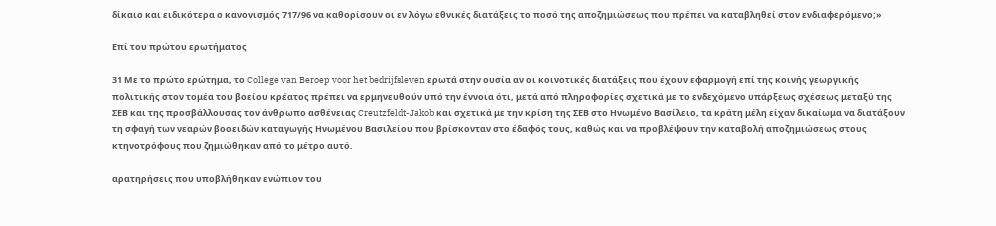δίκαιο και ειδικότερα ο κανονισμός 717/96 να καθορίσουν οι εν λόγω εθνικές διατάξεις το ποσό της αποζημιώσεως που πρέπει να καταβληθεί στον ενδιαφερόμενο;»

Επί του πρώτου ερωτήματος

31 Με το πρώτο ερώτημα, το College van Beroep voor het bedrijfsleven ερωτά στην ουσία αν οι κοινοτικές διατάξεις που έχουν εφαρμογή επί της κοινής γεωργικής πολιτικής στον τομέα του βοείου κρέατος πρέπει να ερμηνευθούν υπό την έννοια ότι, μετά από πληροφορίες σχετικά με το ενδεχόμενο υπάρξεως σχέσεως μεταξύ της ΣΕΒ και της προσβάλλουσας τον άνθρωπο ασθένειας Creutzfeldt-Jakob και σχετικά με την κρίση της ΣΕΒ στο Ηνωμένο Βασίλειο, τα κράτη μέλη είχαν δικαίωμα να διατάξουν τη σφαγή των νεαρών βοοειδών καταγωγής Ηνωμένου Βασιλείου που βρίσκονταν στο έδαφός τους, καθώς και να προβλέψουν την καταβολή αποζημιώσεως στους κτηνοτρόφους που ζημιώθηκαν από το μέτρο αυτό.

αρατηρήσεις που υποβλήθηκαν ενώπιον του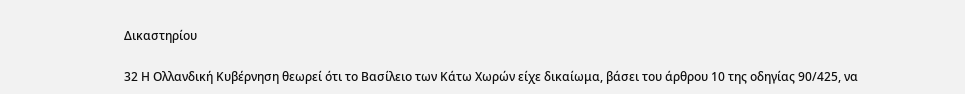Δικαστηρίου

32 Η Ολλανδική Κυβέρνηση θεωρεί ότι το Βασίλειο των Κάτω Χωρών είχε δικαίωμα, βάσει του άρθρου 10 της οδηγίας 90/425, να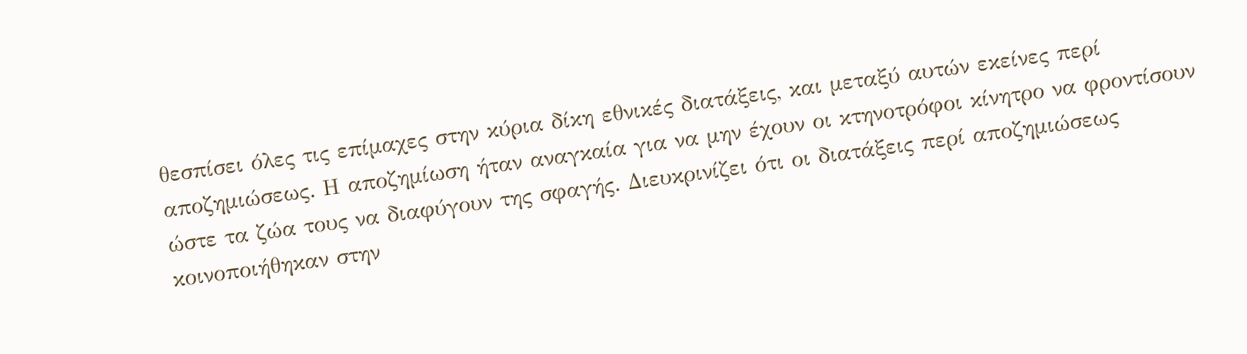θεσπίσει όλες τις επίμαχες στην κύρια δίκη εθνικές διατάξεις, και μεταξύ αυτών εκείνες περί αποζημιώσεως. Η αποζημίωση ήταν αναγκαία για να μην έχουν οι κτηνοτρόφοι κίνητρο να φροντίσουν ώστε τα ζώα τους να διαφύγουν της σφαγής. Διευκρινίζει ότι οι διατάξεις περί αποζημιώσεως κοινοποιήθηκαν στην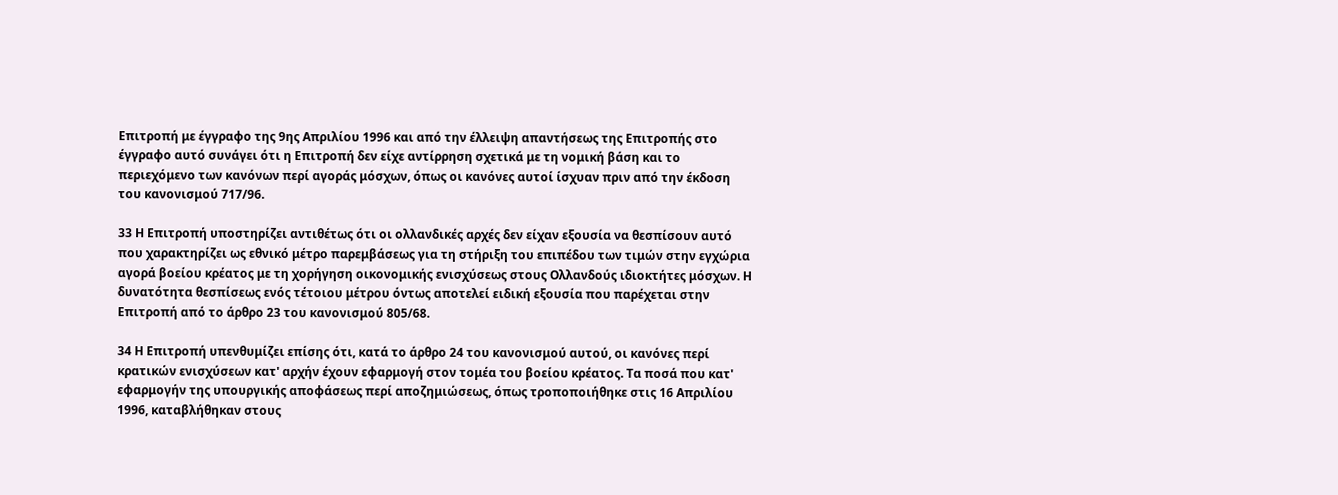Επιτροπή με έγγραφο της 9ης Απριλίου 1996 και από την έλλειψη απαντήσεως της Επιτροπής στο έγγραφο αυτό συνάγει ότι η Επιτροπή δεν είχε αντίρρηση σχετικά με τη νομική βάση και το περιεχόμενο των κανόνων περί αγοράς μόσχων, όπως οι κανόνες αυτοί ίσχυαν πριν από την έκδοση του κανονισμού 717/96.

33 Η Επιτροπή υποστηρίζει αντιθέτως ότι οι ολλανδικές αρχές δεν είχαν εξουσία να θεσπίσουν αυτό που χαρακτηρίζει ως εθνικό μέτρο παρεμβάσεως για τη στήριξη του επιπέδου των τιμών στην εγχώρια αγορά βοείου κρέατος με τη χορήγηση οικονομικής ενισχύσεως στους Ολλανδούς ιδιοκτήτες μόσχων. Η δυνατότητα θεσπίσεως ενός τέτοιου μέτρου όντως αποτελεί ειδική εξουσία που παρέχεται στην Επιτροπή από το άρθρο 23 του κανονισμού 805/68.

34 Η Επιτροπή υπενθυμίζει επίσης ότι, κατά το άρθρο 24 του κανονισμού αυτού, οι κανόνες περί κρατικών ενισχύσεων κατ' αρχήν έχουν εφαρμογή στον τομέα του βοείου κρέατος. Τα ποσά που κατ' εφαρμογήν της υπουργικής αποφάσεως περί αποζημιώσεως, όπως τροποποιήθηκε στις 16 Απριλίου 1996, καταβλήθηκαν στους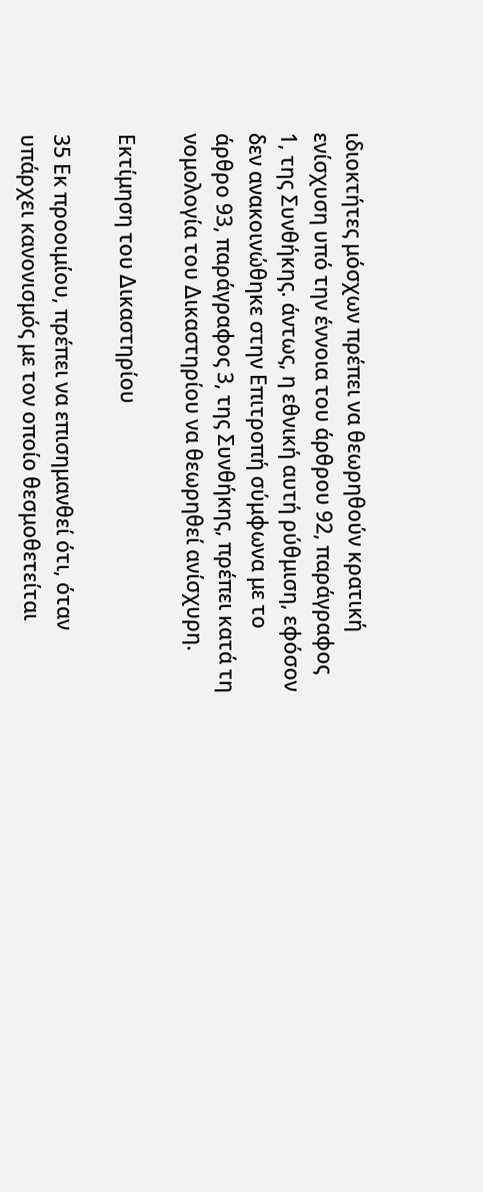ιδιοκτήτες μόσχων πρέπει να θεωρηθούν κρατική ενίσχυση υπό την έννοια του άρθρου 92, παράγραφος 1, της Συνθήκης. άντως, η εθνική αυτή ρύθμιση, εφόσον δεν ανακοινώθηκε στην Επιτροπή σύμφωνα με το άρθρο 93, παράγραφος 3, της Συνθήκης, πρέπει κατά τη νομολογία του Δικαστηρίου να θεωρηθεί ανίσχυρη.

Εκτίμηση του Δικαστηρίου

35 Εκ προοιμίου, πρέπει να επισημανθεί ότι, όταν υπάρχει κανονισμός με τον οποίο θεσμοθετείται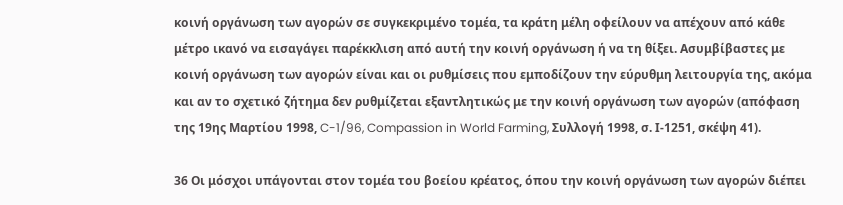κοινή οργάνωση των αγορών σε συγκεκριμένο τομέα, τα κράτη μέλη οφείλουν να απέχουν από κάθε μέτρο ικανό να εισαγάγει παρέκκλιση από αυτή την κοινή οργάνωση ή να τη θίξει. Ασυμβίβαστες με κοινή οργάνωση των αγορών είναι και οι ρυθμίσεις που εμποδίζουν την εύρυθμη λειτουργία της, ακόμα και αν το σχετικό ζήτημα δεν ρυθμίζεται εξαντλητικώς με την κοινή οργάνωση των αγορών (απόφαση της 19ης Μαρτίου 1998, C-1/96, Compassion in World Farming, Συλλογή 1998, σ. Ι-1251, σκέψη 41).

36 Οι μόσχοι υπάγονται στον τομέα του βοείου κρέατος, όπου την κοινή οργάνωση των αγορών διέπει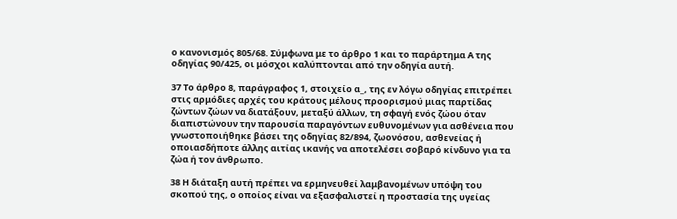ο κανονισμός 805/68. Σύμφωνα με το άρθρο 1 και το παράρτημα Α της οδηγίας 90/425, οι μόσχοι καλύπτονται από την οδηγία αυτή.

37 Το άρθρο 8, παράγραφος 1, στοιχείο α_, της εν λόγω οδηγίας επιτρέπει στις αρμόδιες αρχές του κράτους μέλους προορισμού μιας παρτίδας ζώντων ζώων να διατάξουν, μεταξύ άλλων, τη σφαγή ενός ζώου όταν διαπιστώνουν την παρουσία παραγόντων ευθυνομένων για ασθένεια που γνωστοποιήθηκε βάσει της οδηγίας 82/894, ζωονόσου, ασθενείας ή οποιασδήποτε άλλης αιτίας ικανής να αποτελέσει σοβαρό κίνδυνο για τα ζώα ή τον άνθρωπο.

38 Η διάταξη αυτή πρέπει να ερμηνευθεί λαμβανομένων υπόψη του σκοπού της, ο οποίος είναι να εξασφαλιστεί η προστασία της υγείας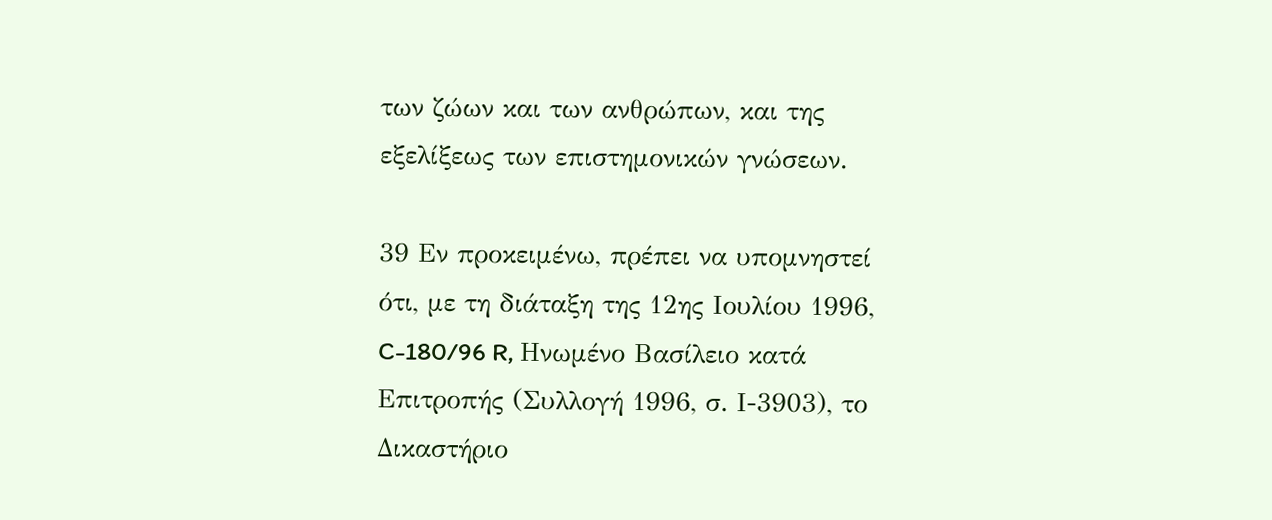των ζώων και των ανθρώπων, και της εξελίξεως των επιστημονικών γνώσεων.

39 Εν προκειμένω, πρέπει να υπομνηστεί ότι, με τη διάταξη της 12ης Ιουλίου 1996, C-180/96 R, Ηνωμένο Βασίλειο κατά Επιτροπής (Συλλογή 1996, σ. Ι-3903), το Δικαστήριο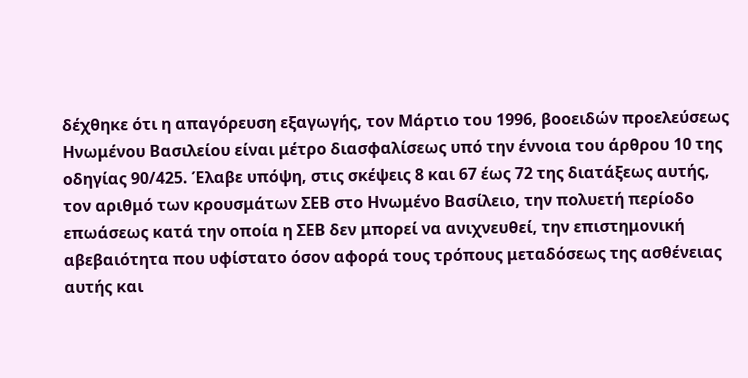δέχθηκε ότι η απαγόρευση εξαγωγής, τον Μάρτιο του 1996, βοοειδών προελεύσεως Ηνωμένου Βασιλείου είναι μέτρο διασφαλίσεως υπό την έννοια του άρθρου 10 της οδηγίας 90/425. Έλαβε υπόψη, στις σκέψεις 8 και 67 έως 72 της διατάξεως αυτής, τον αριθμό των κρουσμάτων ΣΕΒ στο Ηνωμένο Βασίλειο, την πολυετή περίοδο επωάσεως κατά την οποία η ΣΕΒ δεν μπορεί να ανιχνευθεί, την επιστημονική αβεβαιότητα που υφίστατο όσον αφορά τους τρόπους μεταδόσεως της ασθένειας αυτής και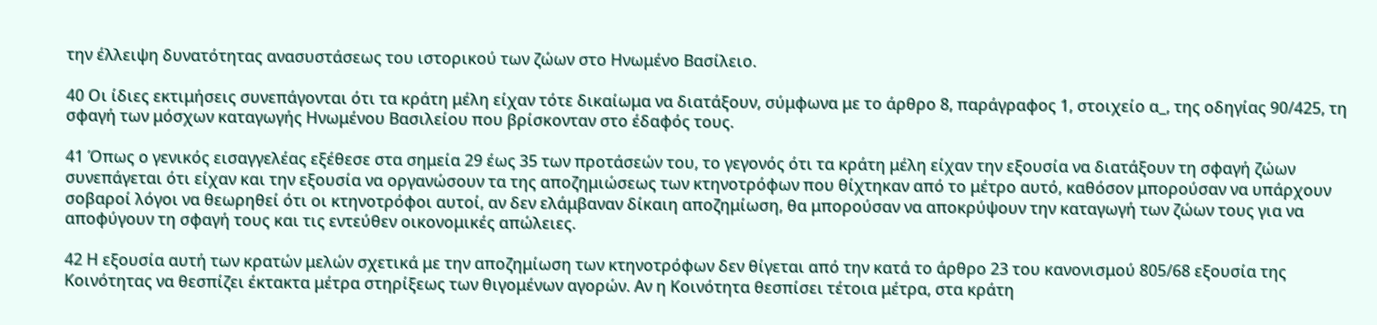την έλλειψη δυνατότητας ανασυστάσεως του ιστορικού των ζώων στο Ηνωμένο Βασίλειο.

40 Οι ίδιες εκτιμήσεις συνεπάγονται ότι τα κράτη μέλη είχαν τότε δικαίωμα να διατάξουν, σύμφωνα με το άρθρο 8, παράγραφος 1, στοιχείο α_, της οδηγίας 90/425, τη σφαγή των μόσχων καταγωγής Ηνωμένου Βασιλείου που βρίσκονταν στο έδαφός τους.

41 Όπως ο γενικός εισαγγελέας εξέθεσε στα σημεία 29 έως 35 των προτάσεών του, το γεγονός ότι τα κράτη μέλη είχαν την εξουσία να διατάξουν τη σφαγή ζώων συνεπάγεται ότι είχαν και την εξουσία να οργανώσουν τα της αποζημιώσεως των κτηνοτρόφων που θίχτηκαν από το μέτρο αυτό, καθόσον μπορούσαν να υπάρχουν σοβαροί λόγοι να θεωρηθεί ότι οι κτηνοτρόφοι αυτοί, αν δεν ελάμβαναν δίκαιη αποζημίωση, θα μπορούσαν να αποκρύψουν την καταγωγή των ζώων τους για να αποφύγουν τη σφαγή τους και τις εντεύθεν οικονομικές απώλειες.

42 Η εξουσία αυτή των κρατών μελών σχετικά με την αποζημίωση των κτηνοτρόφων δεν θίγεται από την κατά το άρθρο 23 του κανονισμού 805/68 εξουσία της Κοινότητας να θεσπίζει έκτακτα μέτρα στηρίξεως των θιγομένων αγορών. Αν η Κοινότητα θεσπίσει τέτοια μέτρα, στα κράτη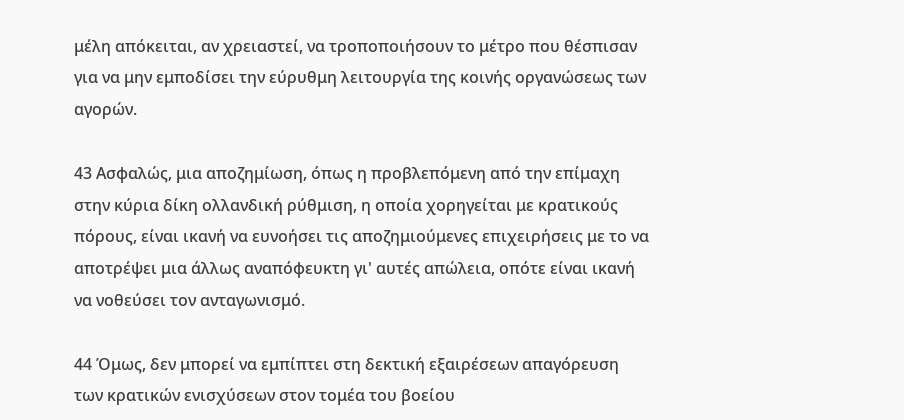μέλη απόκειται, αν χρειαστεί, να τροποποιήσουν το μέτρο που θέσπισαν για να μην εμποδίσει την εύρυθμη λειτουργία της κοινής οργανώσεως των αγορών.

43 Ασφαλώς, μια αποζημίωση, όπως η προβλεπόμενη από την επίμαχη στην κύρια δίκη ολλανδική ρύθμιση, η οποία χορηγείται με κρατικούς πόρους, είναι ικανή να ευνοήσει τις αποζημιούμενες επιχειρήσεις με το να αποτρέψει μια άλλως αναπόφευκτη γι' αυτές απώλεια, οπότε είναι ικανή να νοθεύσει τον ανταγωνισμό.

44 Όμως, δεν μπορεί να εμπίπτει στη δεκτική εξαιρέσεων απαγόρευση των κρατικών ενισχύσεων στον τομέα του βοείου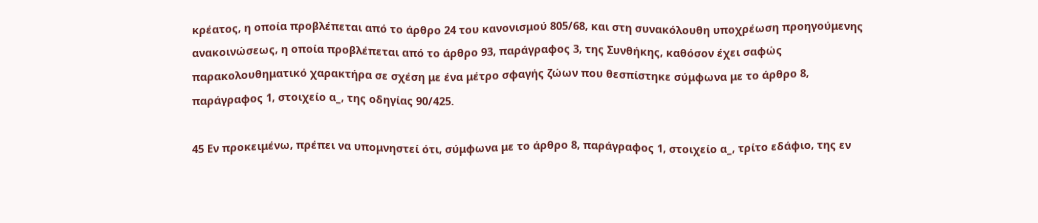κρέατος, η οποία προβλέπεται από το άρθρο 24 του κανονισμού 805/68, και στη συνακόλουθη υποχρέωση προηγούμενης ανακοινώσεως, η οποία προβλέπεται από το άρθρο 93, παράγραφος 3, της Συνθήκης, καθόσον έχει σαφώς παρακολουθηματικό χαρακτήρα σε σχέση με ένα μέτρο σφαγής ζώων που θεσπίστηκε σύμφωνα με το άρθρο 8, παράγραφος 1, στοιχείο α_, της οδηγίας 90/425.

45 Εν προκειμένω, πρέπει να υπομνηστεί ότι, σύμφωνα με το άρθρο 8, παράγραφος 1, στοιχείο α_, τρίτο εδάφιο, της εν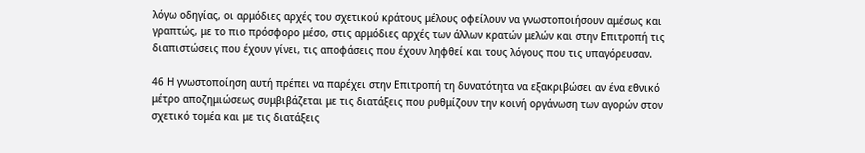λόγω οδηγίας, οι αρμόδιες αρχές του σχετικού κράτους μέλους οφείλουν να γνωστοποιήσουν αμέσως και γραπτώς, με το πιο πρόσφορο μέσο, στις αρμόδιες αρχές των άλλων κρατών μελών και στην Επιτροπή τις διαπιστώσεις που έχουν γίνει, τις αποφάσεις που έχουν ληφθεί και τους λόγους που τις υπαγόρευσαν.

46 Η γνωστοποίηση αυτή πρέπει να παρέχει στην Επιτροπή τη δυνατότητα να εξακριβώσει αν ένα εθνικό μέτρο αποζημιώσεως συμβιβάζεται με τις διατάξεις που ρυθμίζουν την κοινή οργάνωση των αγορών στον σχετικό τομέα και με τις διατάξεις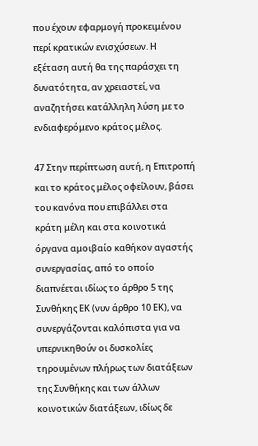που έχουν εφαρμογή προκειμένου περί κρατικών ενισχύσεων. Η εξέταση αυτή θα της παράσχει τη δυνατότητα, αν χρειαστεί, να αναζητήσει κατάλληλη λύση με το ενδιαφερόμενο κράτος μέλος.

47 Στην περίπτωση αυτή, η Επιτροπή και το κράτος μέλος οφείλουν, βάσει του κανόνα που επιβάλλει στα κράτη μέλη και στα κοινοτικά όργανα αμοιβαίο καθήκον αγαστής συνεργασίας, από το οποίο διαπνέεται ιδίως το άρθρο 5 της Συνθήκης ΕΚ (νυν άρθρο 10 ΕΚ), να συνεργάζονται καλόπιστα για να υπερνικηθούν οι δυσκολίες τηρουμένων πλήρως των διατάξεων της Συνθήκης και των άλλων κοινοτικών διατάξεων, ιδίως δε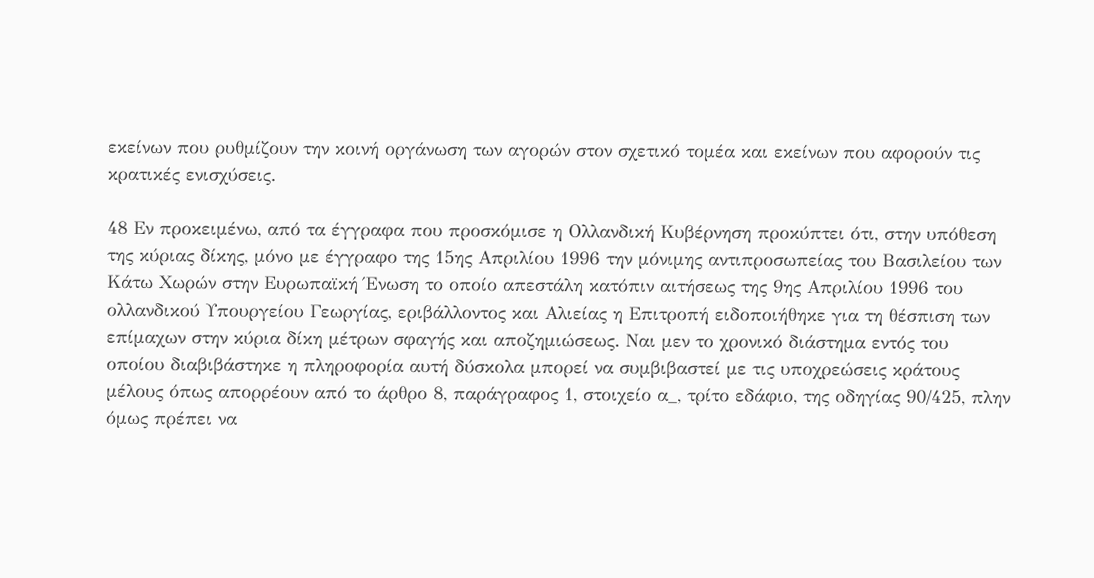εκείνων που ρυθμίζουν την κοινή οργάνωση των αγορών στον σχετικό τομέα και εκείνων που αφορούν τις κρατικές ενισχύσεις.

48 Εν προκειμένω, από τα έγγραφα που προσκόμισε η Ολλανδική Κυβέρνηση προκύπτει ότι, στην υπόθεση της κύριας δίκης, μόνο με έγγραφο της 15ης Απριλίου 1996 την μόνιμης αντιπροσωπείας του Βασιλείου των Κάτω Χωρών στην Ευρωπαϊκή Ένωση το οποίο απεστάλη κατόπιν αιτήσεως της 9ης Απριλίου 1996 του ολλανδικού Υπουργείου Γεωργίας, εριβάλλοντος και Αλιείας η Επιτροπή ειδοποιήθηκε για τη θέσπιση των επίμαχων στην κύρια δίκη μέτρων σφαγής και αποζημιώσεως. Ναι μεν το χρονικό διάστημα εντός του οποίου διαβιβάστηκε η πληροφορία αυτή δύσκολα μπορεί να συμβιβαστεί με τις υποχρεώσεις κράτους μέλους όπως απορρέουν από το άρθρο 8, παράγραφος 1, στοιχείο α_, τρίτο εδάφιο, της οδηγίας 90/425, πλην όμως πρέπει να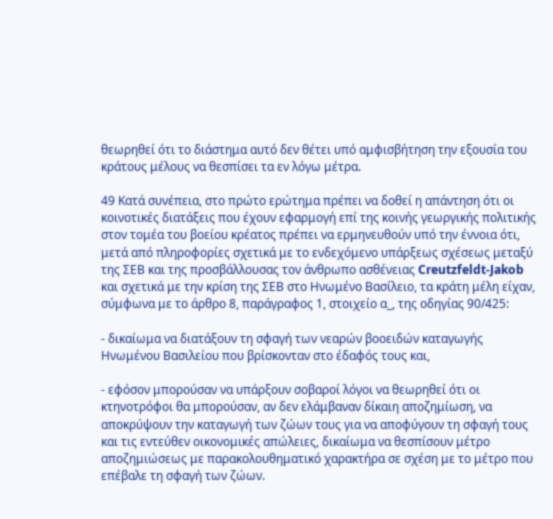θεωρηθεί ότι το διάστημα αυτό δεν θέτει υπό αμφισβήτηση την εξουσία του κράτους μέλους να θεσπίσει τα εν λόγω μέτρα.

49 Κατά συνέπεια, στο πρώτο ερώτημα πρέπει να δοθεί η απάντηση ότι οι κοινοτικές διατάξεις που έχουν εφαρμογή επί της κοινής γεωργικής πολιτικής στον τομέα του βοείου κρέατος πρέπει να ερμηνευθούν υπό την έννοια ότι, μετά από πληροφορίες σχετικά με το ενδεχόμενο υπάρξεως σχέσεως μεταξύ της ΣΕΒ και της προσβάλλουσας τον άνθρωπο ασθένειας Creutzfeldt-Jakob και σχετικά με την κρίση της ΣΕΒ στο Ηνωμένο Βασίλειο, τα κράτη μέλη είχαν, σύμφωνα με το άρθρο 8, παράγραφος 1, στοιχείο α_, της οδηγίας 90/425:

- δικαίωμα να διατάξουν τη σφαγή των νεαρών βοοειδών καταγωγής Ηνωμένου Βασιλείου που βρίσκονταν στο έδαφός τους και,

- εφόσον μπορούσαν να υπάρξουν σοβαροί λόγοι να θεωρηθεί ότι οι κτηνοτρόφοι θα μπορούσαν, αν δεν ελάμβαναν δίκαιη αποζημίωση, να αποκρύψουν την καταγωγή των ζώων τους για να αποφύγουν τη σφαγή τους και τις εντεύθεν οικονομικές απώλειες, δικαίωμα να θεσπίσουν μέτρο αποζημιώσεως με παρακολουθηματικό χαρακτήρα σε σχέση με το μέτρο που επέβαλε τη σφαγή των ζώων.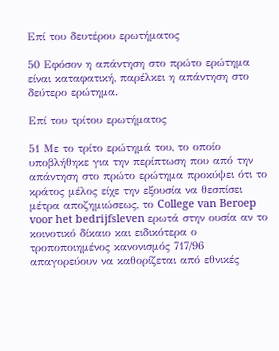Επί του δευτέρου ερωτήματος

50 Εφόσον η απάντηση στο πρώτο ερώτημα είναι καταφατική, παρέλκει η απάντηση στο δεύτερο ερώτημα.

Επί του τρίτου ερωτήματος

51 Με το τρίτο ερώτημά του, το οποίο υποβλήθηκε για την περίπτωση που από την απάντηση στο πρώτο ερώτημα προκύψει ότι το κράτος μέλος είχε την εξουσία να θεσπίσει μέτρα αποζημιώσεως, το College van Beroep voor het bedrijfsleven ερωτά στην ουσία αν το κοινοτικό δίκαιο και ειδικότερα ο τροποποιημένος κανονισμός 717/96 απαγορεύουν να καθορίζεται από εθνικές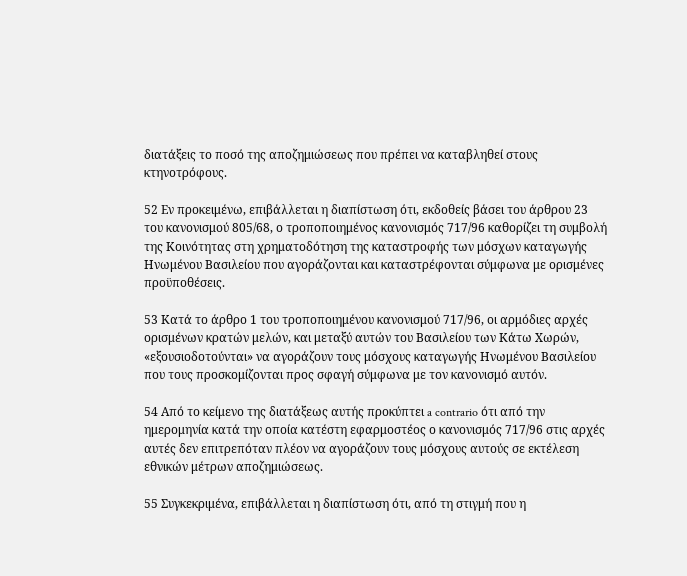διατάξεις το ποσό της αποζημιώσεως που πρέπει να καταβληθεί στους κτηνοτρόφους.

52 Εν προκειμένω, επιβάλλεται η διαπίστωση ότι, εκδοθείς βάσει του άρθρου 23 του κανονισμού 805/68, ο τροποποιημένος κανονισμός 717/96 καθορίζει τη συμβολή της Κοινότητας στη χρηματοδότηση της καταστροφής των μόσχων καταγωγής Ηνωμένου Βασιλείου που αγοράζονται και καταστρέφονται σύμφωνα με ορισμένες προϋποθέσεις.

53 Κατά το άρθρο 1 του τροποποιημένου κανονισμού 717/96, οι αρμόδιες αρχές ορισμένων κρατών μελών, και μεταξύ αυτών του Βασιλείου των Κάτω Χωρών, «εξουσιοδοτούνται» να αγοράζουν τους μόσχους καταγωγής Ηνωμένου Βασιλείου που τους προσκομίζονται προς σφαγή σύμφωνα με τον κανονισμό αυτόν.

54 Από το κείμενο της διατάξεως αυτής προκύπτει a contrario ότι από την ημερομηνία κατά την οποία κατέστη εφαρμοστέος ο κανονισμός 717/96 στις αρχές αυτές δεν επιτρεπόταν πλέον να αγοράζουν τους μόσχους αυτούς σε εκτέλεση εθνικών μέτρων αποζημιώσεως.

55 Συγκεκριμένα, επιβάλλεται η διαπίστωση ότι, από τη στιγμή που η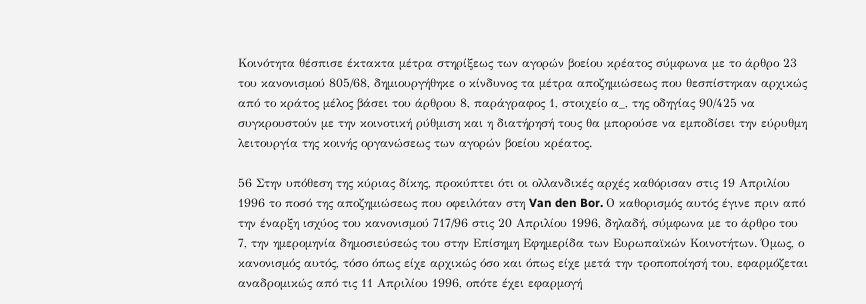Κοινότητα θέσπισε έκτακτα μέτρα στηρίξεως των αγορών βοείου κρέατος σύμφωνα με το άρθρο 23 του κανονισμού 805/68, δημιουργήθηκε ο κίνδυνος τα μέτρα αποζημιώσεως που θεσπίστηκαν αρχικώς από το κράτος μέλος βάσει του άρθρου 8, παράγραφος 1, στοιχείο α_, της οδηγίας 90/425 να συγκρουστούν με την κοινοτική ρύθμιση και η διατήρησή τους θα μπορούσε να εμποδίσει την εύρυθμη λειτουργία της κοινής οργανώσεως των αγορών βοείου κρέατος.

56 Στην υπόθεση της κύριας δίκης, προκύπτει ότι οι ολλανδικές αρχές καθόρισαν στις 19 Απριλίου 1996 το ποσό της αποζημιώσεως που οφειλόταν στη Van den Bor. Ο καθορισμός αυτός έγινε πριν από την έναρξη ισχύος του κανονισμού 717/96 στις 20 Απριλίου 1996, δηλαδή, σύμφωνα με το άρθρο του 7, την ημερομηνία δημοσιεύσεώς του στην Επίσημη Εφημερίδα των Ευρωπαϊκών Κοινοτήτων. Όμως, ο κανονισμός αυτός, τόσο όπως είχε αρχικώς όσο και όπως είχε μετά την τροποποίησή του, εφαρμόζεται αναδρομικώς από τις 11 Απριλίου 1996, οπότε έχει εφαρμογή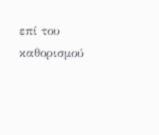επί του καθορισμού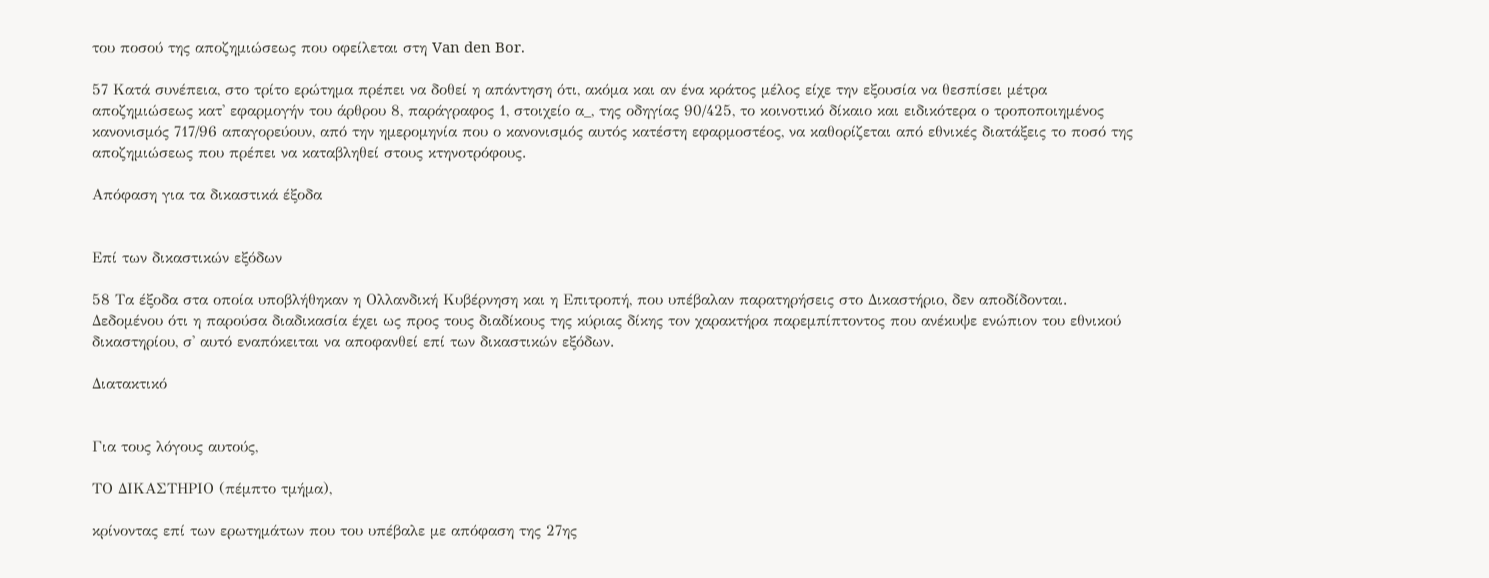του ποσού της αποζημιώσεως που οφείλεται στη Van den Bor.

57 Κατά συνέπεια, στο τρίτο ερώτημα πρέπει να δοθεί η απάντηση ότι, ακόμα και αν ένα κράτος μέλος είχε την εξουσία να θεσπίσει μέτρα αποζημιώσεως κατ' εφαρμογήν του άρθρου 8, παράγραφος 1, στοιχείο α_, της οδηγίας 90/425, το κοινοτικό δίκαιο και ειδικότερα ο τροποποιημένος κανονισμός 717/96 απαγορεύουν, από την ημερομηνία που ο κανονισμός αυτός κατέστη εφαρμοστέος, να καθορίζεται από εθνικές διατάξεις το ποσό της αποζημιώσεως που πρέπει να καταβληθεί στους κτηνοτρόφους.

Απόφαση για τα δικαστικά έξοδα


Επί των δικαστικών εξόδων

58 Τα έξοδα στα οποία υποβλήθηκαν η Ολλανδική Κυβέρνηση και η Επιτροπή, που υπέβαλαν παρατηρήσεις στο Δικαστήριο, δεν αποδίδονται. Δεδομένου ότι η παρούσα διαδικασία έχει ως προς τους διαδίκους της κύριας δίκης τον χαρακτήρα παρεμπίπτοντος που ανέκυψε ενώπιον του εθνικού δικαστηρίου, σ' αυτό εναπόκειται να αποφανθεί επί των δικαστικών εξόδων.

Διατακτικό


Για τους λόγους αυτούς,

ΤΟ ΔΙΚΑΣΤΗΡΙΟ (πέμπτο τμήμα),

κρίνοντας επί των ερωτημάτων που του υπέβαλε με απόφαση της 27ης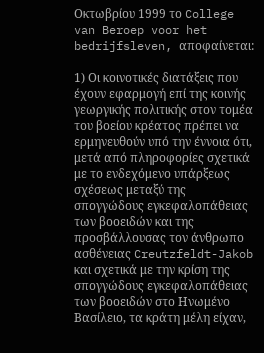Οκτωβρίου 1999 το College van Beroep voor het bedrijfsleven, αποφαίνεται:

1) Οι κοινοτικές διατάξεις που έχουν εφαρμογή επί της κοινής γεωργικής πολιτικής στον τομέα του βοείου κρέατος πρέπει να ερμηνευθούν υπό την έννοια ότι, μετά από πληροφορίες σχετικά με το ενδεχόμενο υπάρξεως σχέσεως μεταξύ της σπογγώδους εγκεφαλοπάθειας των βοοειδών και της προσβάλλουσας τον άνθρωπο ασθένειας Creutzfeldt-Jakob και σχετικά με την κρίση της σπογγώδους εγκεφαλοπάθειας των βοοειδών στο Ηνωμένο Βασίλειο, τα κράτη μέλη είχαν,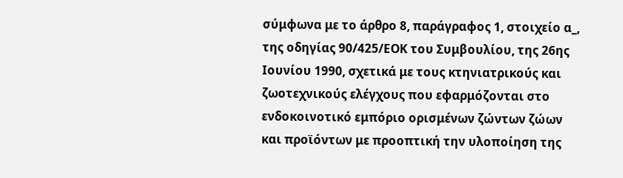σύμφωνα με το άρθρο 8, παράγραφος 1, στοιχείο α_, της οδηγίας 90/425/ΕΟΚ του Συμβουλίου, της 26ης Ιουνίου 1990, σχετικά με τους κτηνιατρικούς και ζωοτεχνικούς ελέγχους που εφαρμόζονται στο ενδοκοινοτικό εμπόριο ορισμένων ζώντων ζώων και προϊόντων με προοπτική την υλοποίηση της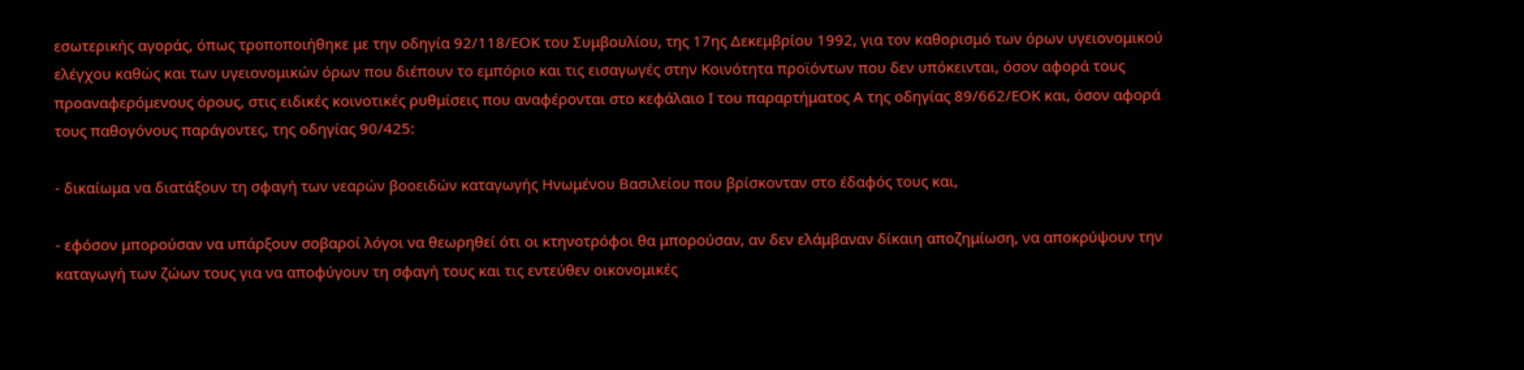εσωτερικής αγοράς, όπως τροποποιήθηκε με την οδηγία 92/118/ΕΟΚ του Συμβουλίου, της 17ης Δεκεμβρίου 1992, για τον καθορισμό των όρων υγειονομικού ελέγχου καθώς και των υγειονομικών όρων που διέπουν το εμπόριο και τις εισαγωγές στην Κοινότητα προϊόντων που δεν υπόκεινται, όσον αφορά τους προαναφερόμενους όρους, στις ειδικές κοινοτικές ρυθμίσεις που αναφέρονται στο κεφάλαιο Ι του παραρτήματος Α της οδηγίας 89/662/ΕΟΚ και, όσον αφορά τους παθογόνους παράγοντες, της οδηγίας 90/425:

- δικαίωμα να διατάξουν τη σφαγή των νεαρών βοοειδών καταγωγής Ηνωμένου Βασιλείου που βρίσκονταν στο έδαφός τους και,

- εφόσον μπορούσαν να υπάρξουν σοβαροί λόγοι να θεωρηθεί ότι οι κτηνοτρόφοι θα μπορούσαν, αν δεν ελάμβαναν δίκαιη αποζημίωση, να αποκρύψουν την καταγωγή των ζώων τους για να αποφύγουν τη σφαγή τους και τις εντεύθεν οικονομικές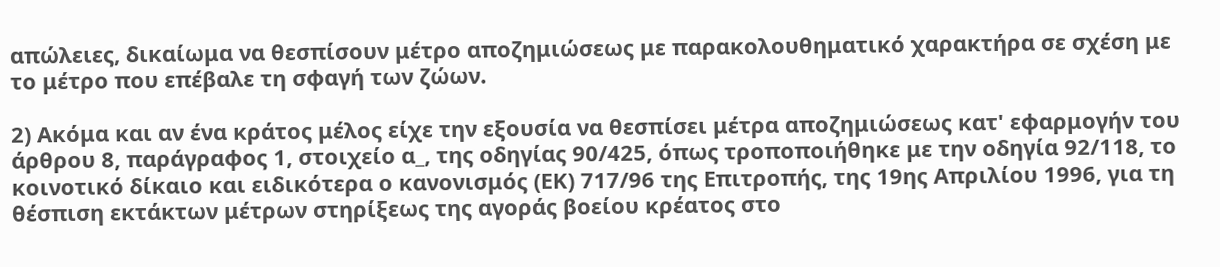απώλειες, δικαίωμα να θεσπίσουν μέτρο αποζημιώσεως με παρακολουθηματικό χαρακτήρα σε σχέση με το μέτρο που επέβαλε τη σφαγή των ζώων.

2) Ακόμα και αν ένα κράτος μέλος είχε την εξουσία να θεσπίσει μέτρα αποζημιώσεως κατ' εφαρμογήν του άρθρου 8, παράγραφος 1, στοιχείο α_, της οδηγίας 90/425, όπως τροποποιήθηκε με την οδηγία 92/118, το κοινοτικό δίκαιο και ειδικότερα ο κανονισμός (ΕΚ) 717/96 της Επιτροπής, της 19ης Απριλίου 1996, για τη θέσπιση εκτάκτων μέτρων στηρίξεως της αγοράς βοείου κρέατος στο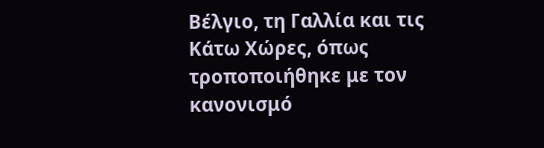Βέλγιο, τη Γαλλία και τις Κάτω Χώρες, όπως τροποποιήθηκε με τον κανονισμό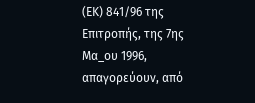(ΕΚ) 841/96 της Επιτροπής, της 7ης Μα_ου 1996, απαγορεύουν, από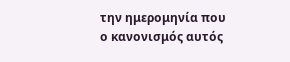την ημερομηνία που ο κανονισμός αυτός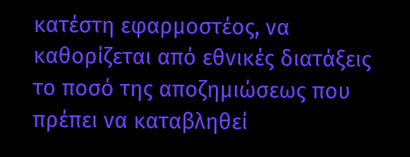κατέστη εφαρμοστέος, να καθορίζεται από εθνικές διατάξεις το ποσό της αποζημιώσεως που πρέπει να καταβληθεί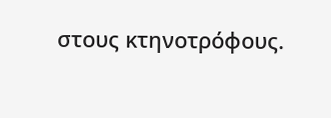στους κτηνοτρόφους.